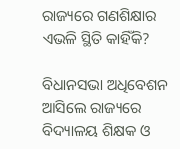ରାଜ୍ୟରେ ଗଣଶିକ୍ଷାର ଏଭଳି ସ୍ଥିତି କାହିଁକି?

ବିଧାନସଭା ଅଧିବେଶନ ଆସିଲେ ରାଜ୍ୟରେ ବିଦ୍ୟାଳୟ ଶିକ୍ଷକ ଓ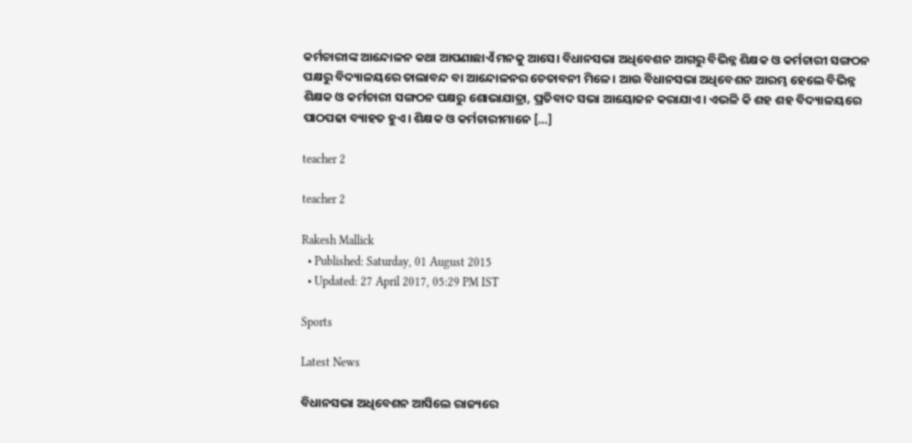କର୍ମଚାରୀଙ୍କ ଆନ୍ଦୋଳନ କଥା ଆପଣାଛାଏଁ ମନକୁ ଆସେ। ବିଧାନସଭା ଅଧିବେଶନ ଆଗରୁ ବିଭିନ୍ନ ଶିକ୍ଷକ ଓ କର୍ମଚାରୀ ସଙ୍ଗଠନ ପକ୍ଷରୁ ବିଦ୍ୟାଳୟରେ ତାଲାବନ୍ଦ ବା ଆନ୍ଦୋଳନର ଚେତାବନୀ ମିଳେ। ଆଉ ବିଧାନସଭା ଅଧିବେଶନ ଆରମ୍ଭ ହେଲେ ବିଭିନ୍ନ ଶିକ୍ଷକ ଓ କର୍ମଚାରୀ ସଙ୍ଗଠନ ପକ୍ଷରୁ ଶୋଭାଯାତ୍ରା, ପ୍ରତିବାଦ ସଭା ଆୟୋଜନ କରାଯାଏ। ଏଭଳି କି ଶହ ଶହ ବିଦ୍ୟାଳୟରେ ପାଠପଢା ବ୍ୟାହତ ହୁଏ। ଶିକ୍ଷକ ଓ କର୍ମଚାରୀମାନେ […]

teacher 2

teacher 2

Rakesh Mallick
  • Published: Saturday, 01 August 2015
  • Updated: 27 April 2017, 05:29 PM IST

Sports

Latest News

ବିଧାନସଭା ଅଧିବେଶନ ଆସିଲେ ରାଜ୍ୟରେ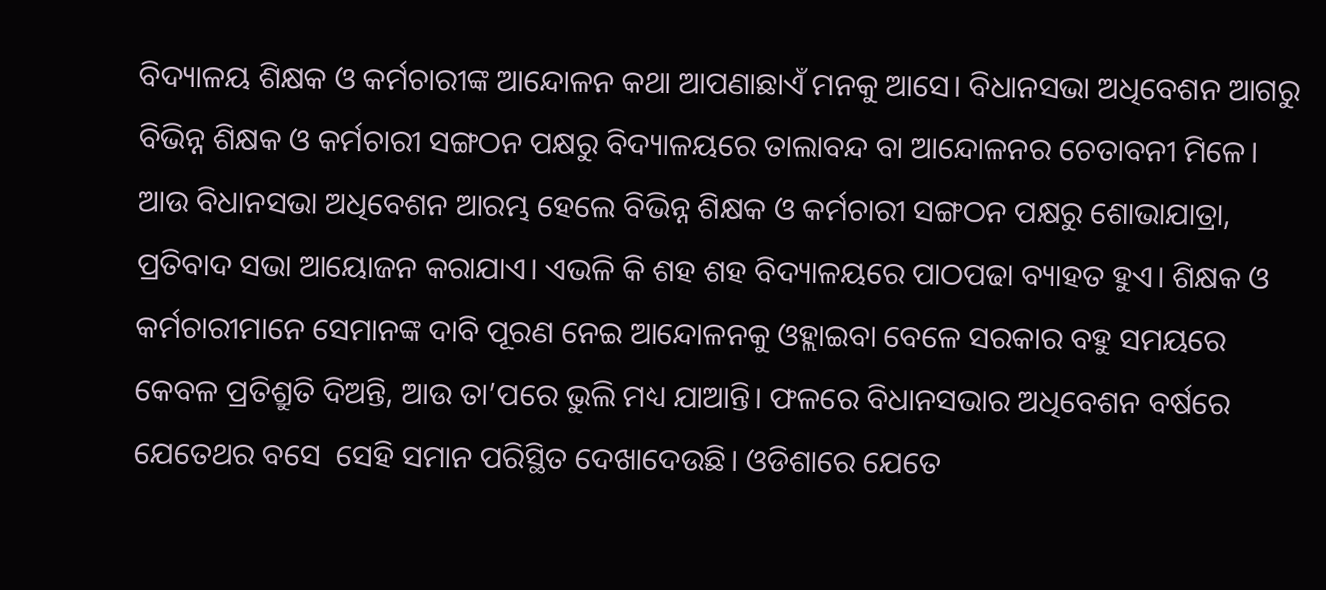ବିଦ୍ୟାଳୟ ଶିକ୍ଷକ ଓ କର୍ମଚାରୀଙ୍କ ଆନ୍ଦୋଳନ କଥା ଆପଣାଛାଏଁ ମନକୁ ଆସେ। ବିଧାନସଭା ଅଧିବେଶନ ଆଗରୁ ବିଭିନ୍ନ ଶିକ୍ଷକ ଓ କର୍ମଚାରୀ ସଙ୍ଗଠନ ପକ୍ଷରୁ ବିଦ୍ୟାଳୟରେ ତାଲାବନ୍ଦ ବା ଆନ୍ଦୋଳନର ଚେତାବନୀ ମିଳେ। ଆଉ ବିଧାନସଭା ଅଧିବେଶନ ଆରମ୍ଭ ହେଲେ ବିଭିନ୍ନ ଶିକ୍ଷକ ଓ କର୍ମଚାରୀ ସଙ୍ଗଠନ ପକ୍ଷରୁ ଶୋଭାଯାତ୍ରା, ପ୍ରତିବାଦ ସଭା ଆୟୋଜନ କରାଯାଏ। ଏଭଳି କି ଶହ ଶହ ବିଦ୍ୟାଳୟରେ ପାଠପଢା ବ୍ୟାହତ ହୁଏ। ଶିକ୍ଷକ ଓ କର୍ମଚାରୀମାନେ ସେମାନଙ୍କ ଦାବି ପୂରଣ ନେଇ ଆନ୍ଦୋଳନକୁ ଓହ୍ଲାଇବା ବେଳେ ସରକାର ବହୁ ସମୟରେ କେବଳ ପ୍ରତିଶ୍ରୁତି ଦିଅନ୍ତି, ଆଉ ତା’ପରେ ଭୁଲି ମଧ୍ୟ ଯାଆନ୍ତି। ଫଳରେ ବିଧାନସଭାର ଅଧିବେଶନ ବର୍ଷରେ ଯେତେଥର ବସେ  ସେହି ସମାନ ପରିସ୍ଥିତ ଦେଖାଦେଉଛି। ଓଡିଶାରେ ଯେତେ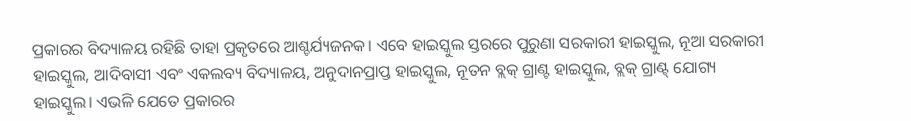ପ୍ରକାରର ବିଦ୍ୟାଳୟ ରହିଛି ତାହା ପ୍ରକୃତରେ ଆଶ୍ଚର୍ଯ୍ୟଜନକ। ଏବେ ହାଇସ୍କୁଲ ସ୍ତରରେ ପୁରୁଣା ସରକାରୀ ହାଇସ୍କୁଲ, ନୂଆ ସରକାରୀ ହାଇସ୍କୁଲ, ଆଦିବାସୀ ଏବଂ ଏକଲବ୍ୟ ବିଦ୍ୟାଳୟ, ଅନୁଦାନପ୍ରାପ୍ତ ହାଇସ୍କୁଲ, ନୂତନ ବ୍ଲକ୍ ଗ୍ରାଣ୍ଟ ହାଇସ୍କୁଲ, ବ୍ଲକ୍ ଗ୍ରାଣ୍ଟ୍ ଯୋଗ୍ୟ ହାଇସ୍କୁଲ। ଏଭଳି ଯେତେ ପ୍ରକାରର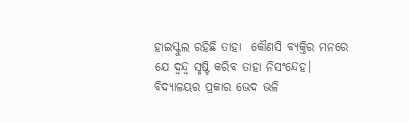ହାଇସ୍କୁଲ ରହିଛି ତାହା  କୌଣସି ବ୍ୟକ୍ତିର ମନରେ ଯେ ଦ୍ୱନ୍ଦ୍ୱ ସୃଷ୍ଟି କରିବ ତାହା ନିସଂନ୍ଦେହ। ବିଦ୍ୟାଳୟର ପ୍ରକାର ଭେଦ ଭଳି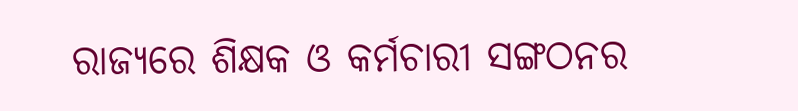ରାଜ୍ୟରେ ଶିକ୍ଷକ ଓ କର୍ମଚାରୀ ସଙ୍ଗଠନର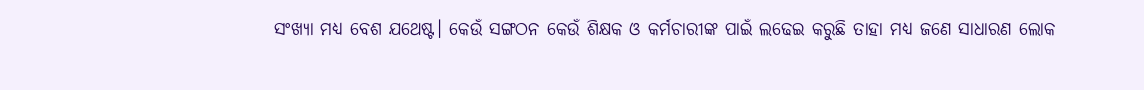ସଂଖ୍ୟା ମଧ୍ୟ ବେଶ ଯଥେଷ୍ଟ। କେଉଁ ସଙ୍ଗଠନ କେଉଁ ଶିକ୍ଷକ ଓ କର୍ମଚାରୀଙ୍କ ପାଇଁ ଲଢେଇ କରୁଛି ତାହା ମଧ୍ୟ ଜଣେ ସାଧାରଣ ଲୋକ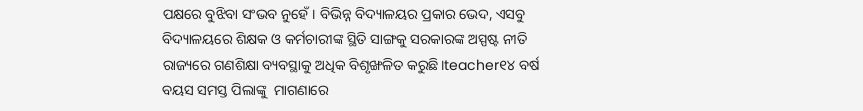ପକ୍ଷରେ ବୁଝିବା ସଂଭବ ନୁହେଁ। ବିଭିନ୍ନ ବିଦ୍ୟାଳୟର ପ୍ରକାର ଭେଦ, ଏସବୁ ବିଦ୍ୟାଳୟରେ ଶିକ୍ଷକ ଓ କର୍ମଚାରୀଙ୍କ ସ୍ଥିତି ସାଙ୍ଗକୁ ସରକାରଙ୍କ ଅସ୍ପଷ୍ଟ ନୀତି ରାଜ୍ୟରେ ଗଣଶିକ୍ଷା ବ୍ୟବସ୍ଥାକୁ ଅଧିକ ବିଶୃଙ୍ଖଳିତ କରୁଛି।teacher୧୪ ବର୍ଷ ବୟସ ସମସ୍ତ ପିଲାଙ୍କୁ  ମାଗଣାରେ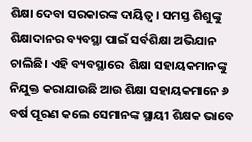ଶିକ୍ଷା ଦେବା ସରକାରଙ୍କ ଦାୟିତ୍ୱ। ସମସ୍ତ ଶିଶୁଙ୍କୁ ଶିକ୍ଷାଦାନର ବ୍ୟବସ୍ଥା ପାଇଁ ସର୍ବଶିକ୍ଷା ଅଭିଯାନ ଚାଲିଛି। ଏହି ବ୍ୟବସ୍ଥାରେ  ଶିକ୍ଷା ସହାୟକମାନଙ୍କୁ ନିଯୁକ୍ତ କରାଯାଉଛି ଆଉ ଶିକ୍ଷା ସହାୟକମାନେ ୬ ବର୍ଷ ପୂରଣ କଲେ ସେମାନଙ୍କ ସ୍ଥାୟୀ ଶିକ୍ଷକ ଭାବେ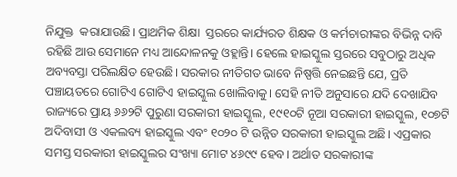ନିଯୁକ୍ତ  କରାଯାଉଛି। ପ୍ରାଥମିକ ଶିକ୍ଷା  ସ୍ତରରେ କାର୍ଯ୍ୟରତ ଶିକ୍ଷକ ଓ କର୍ମଚାରୀଙ୍କର ବିଭିନ୍ନ ଦାବି ରହିଛି ଆଉ ସେମାନେ ମଧ୍ୟ ଆନ୍ଦୋଳନକୁ ଓହ୍ଲାନ୍ତି। ହେଲେ ହାଇସ୍କୁଲ ସ୍ତରରେ ସବୁଠାରୁ ଅଧିକ ଅବ୍ୟବସ୍ତା ପରିଲକ୍ଷିତ ହେଉଛି। ସରକାର ନୀତିଗତ ଭାବେ ନିଷ୍ପତ୍ତି ନେଇଛନ୍ତି ଯେ, ପ୍ରତି ପଞ୍ଚାୟତରେ ଗୋଟିଏ ଗୋଟିଏ ହାଇସ୍କୁଲ ଖୋଲିବାକୁ। ସେହି ନୀତି ଅନୁସାରେ ଯଦି ଦେଖାଯିବ ରାଜ୍ୟରେ ପ୍ରାୟ ୬୬୨ଟି ପୁରୁଣା ସରକାରୀ ହାଇସ୍କୁଲ, ୧୯୧୦ଟି ନୂଆ ସରକାରୀ ହାଇସ୍କୁଲ, ୧୦୭ଟି ଅଦିବାସୀ ଓ ଏକଲବ୍ୟ ହାଇସ୍କୁଲ ଏବଂ ୧୦୨୦ ଟି ଉନ୍ନିତ ସରକାରୀ ହାଇସ୍କୁଲ ଅଛି। ଏପ୍ରକାର ସମସ୍ତ ସରକାରୀ ହାଇସ୍କୁଲର ସଂଖ୍ୟା ମୋଟ ୪୬୯୯ ହେବ। ଅର୍ଥାତ ସରକାରୀଙ୍କ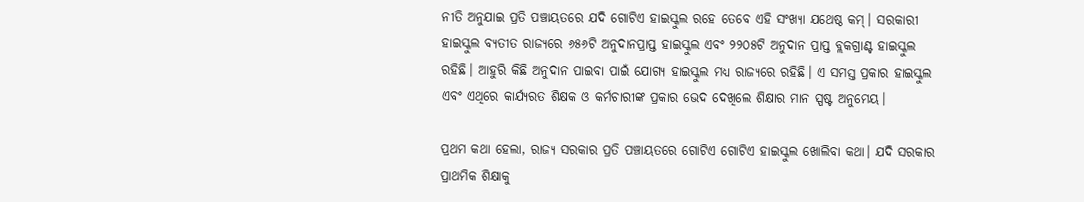ନୀତି ଅନୁଯାଇ ପ୍ରତି ପଞ୍ଚାୟତରେ ଯଦି ଗୋଟିଏ ହାଇସ୍କୁଲ ରହେ ତେବେ ଏହି ସଂଖ୍ୟା ଯଥେଷ୍ଠ କମ୍। ସରକାରୀ ହାଇସ୍କୁଲ ବ୍ୟତୀତ ରାଜ୍ୟରେ ୬୫୬ଟି ଅନୁଦାନପ୍ରାପ୍ତ ହାଇସ୍କୁଲ ଏବଂ ୨୨୦୫ଟି ଅନୁଦାନ ପ୍ରାପ୍ତ ବ୍ଲକଗ୍ରାଣ୍ଟ ହାଇସ୍କୁଲ ରହିଛି। ଆହୁରି କିଛି ଅନୁଦାନ ପାଇବା ପାଇଁ ଯୋଗ୍ୟ ହାଇସ୍କୁଲ ମଧ୍ୟ ରାଜ୍ୟରେ ରହିଛି। ଏ ସମସ୍ତ ପ୍ରକାର ହାଇସ୍କୁଲ ଏବଂ ଏଥିରେ କାର୍ଯ୍ୟରତ ଶିକ୍ଷକ ଓ କର୍ମଚାରୀଙ୍କ ପ୍ରକାର ଭେଦ ଦେଖିଲେ ଶିକ୍ଷାର ମାନ ସ୍ପଷ୍ଟ ଅନୁମେୟ।

ପ୍ରଥମ କଥା ହେଲା, ରାଜ୍ୟ ସରକାର ପ୍ରତି ପଞ୍ଚାୟତରେ ଗୋଟିଏ ଗୋଟିଏ ହାଇସ୍କୁଲ ଖୋଲିବା କଥା। ଯଦି ସରକାର ପ୍ରାଥମିକ ଶିକ୍ଷାକୁ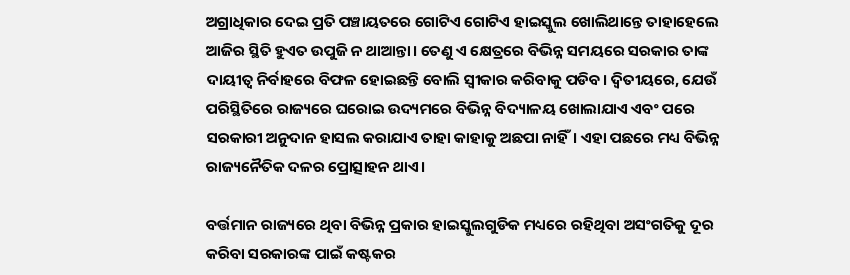ଅଗ୍ରାଧିକାର ଦେଇ ପ୍ରତି ପଞ୍ଚାୟତରେ ଗୋଟିଏ ଗୋଟିଏ ହାଇସ୍କୁଲ ଖୋଲିଥାନ୍ତେ ତାହାହେଲେ ଆଜିର ସ୍ଥିତି ହୁଏତ ଉପୁଜି ନ ଥାଆନ୍ତା। ତେଣୁ ଏ କ୍ଷେତ୍ରରେ ବିଭିନ୍ନ ସମୟରେ ସରକାର ତାଙ୍କ ଦାୟୀତ୍ୱ ନିର୍ବାହରେ ବିଫଳ ହୋଇଛନ୍ତି ବୋଲି ସ୍ୱୀକାର କରିବାକୁ ପଡିବ। ଦ୍ୱିତୀୟରେ, ଯେଉଁ ପରିସ୍ଥିତିରେ ରାଜ୍ୟରେ ଘରୋଇ ଉଦ୍ୟମରେ ବିଭିନ୍ନ ବିଦ୍ୟାଳୟ ଖୋଲାଯାଏ ଏବଂ ପରେ ସରକାରୀ ଅନୁଦାନ ହାସଲ କରାଯାଏ ତାହା କାହାକୁ ଅଛପା ନାହିଁ। ଏହା ପଛରେ ମଧ୍ୟ ବିଭିନ୍ନ ରାଜ୍ୟନୈତିକ ଦଳର ପ୍ରୋତ୍ସାହନ ଥାଏ।

ବର୍ତ୍ତମାନ ରାଜ୍ୟରେ ଥିବା ବିଭିନ୍ନ ପ୍ରକାର ହାଇସ୍କୁଲଗୁଡିକ ମଧ୍ୟରେ ରହିଥିବା ଅସଂଗତିକୁ ଦୂର କରିବା ସରକାରଙ୍କ ପାଇଁ କଷ୍ଟକର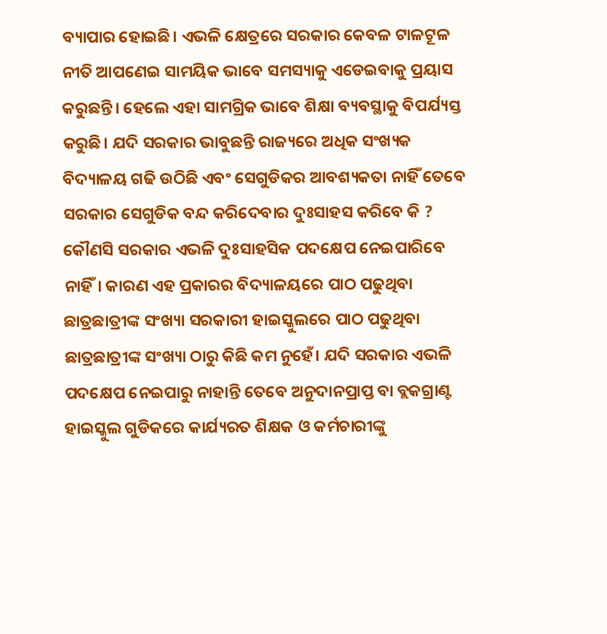ବ୍ୟାପାର ହୋଇଛି। ଏଭଳି କ୍ଷେତ୍ରରେ ସରକାର କେବଳ ଟାଳଟୂଳ ନୀତି ଆପଣେଇ ସାମୟିକ ଭାବେ ସମସ୍ୟାକୁ ଏଡେଇବାକୁ ପ୍ରୟାସ କରୁଛନ୍ତି। ହେଲେ ଏହା ସାମଗ୍ରିକ ଭାବେ ଶିକ୍ଷା ବ୍ୟବସ୍ଥାକୁ ବିପର୍ଯ୍ୟସ୍ତ କରୁଛି। ଯଦି ସରକାର ଭାବୁଛନ୍ତି ରାଜ୍ୟରେ ଅଧିକ ସଂଖ୍ୟକ ବିଦ୍ୟାଳୟ ଗଢି ଉଠିଛି ଏବଂ ସେଗୁଡିକର ଆବଶ୍ୟକତା ନାହିଁ ତେବେ ସରକାର ସେଗୁଡିକ ବନ୍ଦ କରିଦେବାର ଦୁଃସାହସ କରିବେ କି ? କୌଣସି ସରକାର ଏଭଳି ଦୁଃସାହସିକ ପଦକ୍ଷେପ ନେଇପାରିବେ ନାହିଁ। କାରଣ ଏହ ପ୍ରକାରର ବିଦ୍ୟାଳୟରେ ପାଠ ପଢୁଥିବା ଛାତ୍ରଛାତ୍ରୀଙ୍କ ସଂଖ୍ୟା ସରକାରୀ ହାଇସ୍କୁଲରେ ପାଠ ପଢୁଥିବା ଛାତ୍ରଛାତ୍ରୀଙ୍କ ସଂଖ୍ୟା ଠାରୁ କିଛି କମ ନୁହେଁ। ଯଦି ସରକାର ଏଭଳି ପଦକ୍ଷେପ ନେଇପାରୁ ନାହାନ୍ତି ତେବେ ଅନୁଦାନପ୍ରାପ୍ତ ବା ବ୍ଲକଗ୍ରାଣ୍ଟ ହାଇସ୍କୁଲ ଗୁଡିକରେ କାର୍ଯ୍ୟରତ ଶିକ୍ଷକ ଓ କର୍ମଚାରୀଙ୍କୁ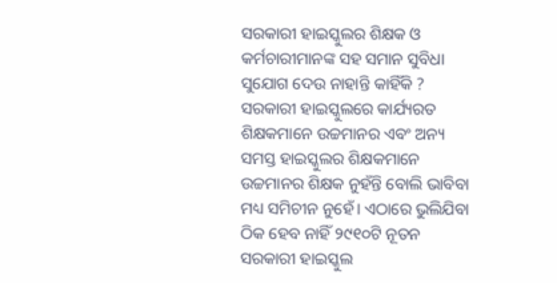ସରକାରୀ ହାଇସ୍କୁଲର ଶିକ୍ଷକ ଓ କର୍ମଚାରୀମାନଙ୍କ ସହ ସମାନ ସୁବିଧା ସୁଯୋଗ ଦେଉ ନାହାନ୍ତି କାହିଁକି ? ସରକାରୀ ହାଇସ୍କୁଲରେ କାର୍ଯ୍ୟରତ ଶିକ୍ଷକମାନେ ଉଚ୍ଚମାନର ଏବଂ ଅନ୍ୟ ସମସ୍ତ ହାଇସ୍କୁଲର ଶିକ୍ଷକମାନେ ଉଚ୍ଚମାନର ଶିକ୍ଷକ ନୁହଁନ୍ତି ବୋଲି ଭାବିବା ମଧ୍ୟ ସମିଚୀନ ନୁହେଁ। ଏଠାରେ ଭୁଲିଯିବା ଠିକ ହେବ ନାହିଁ ୨୯୧୦ଟି ନୂତନ ସରକାରୀ ହାଇସ୍କୁଲ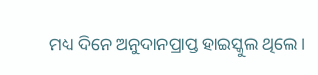ମଧ୍ୟ ଦିନେ ଅନୁଦାନପ୍ରାପ୍ତ ହାଇସ୍କୁଲ ଥିଲେ।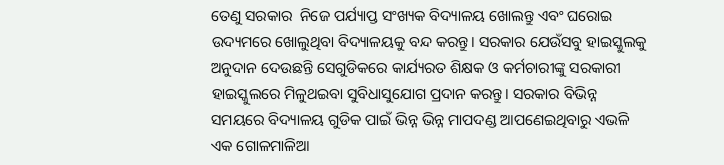ତେଣୁ ସରକାର  ନିଜେ ପର୍ଯ୍ୟାପ୍ତ ସଂଖ୍ୟକ ବିଦ୍ୟାଳୟ ଖୋଲନ୍ତୁ ଏବଂ ଘରୋଇ ଉଦ୍ୟମରେ ଖୋଲୁଥିବା ବିଦ୍ୟାଳୟକୁ ବନ୍ଦ କରନ୍ତୁ। ସରକାର ଯେଉଁସବୁ ହାଇସ୍କୁଲକୁ ଅନୁଦାନ ଦେଉଛନ୍ତି ସେଗୁଡିକରେ କାର୍ଯ୍ୟରତ ଶିକ୍ଷକ ଓ କର୍ମଚାରୀଙ୍କୁ ସରକାରୀ ହାଇସ୍କୁଲରେ ମିଳୁଥଇବା ସୁବିଧାସୁଯୋଗ ପ୍ରଦାନ କରନ୍ତୁ। ସରକାର ବିଭିନ୍ନ ସମୟରେ ବିଦ୍ୟାଳୟ ଗୁଡିକ ପାଇଁ ଭିନ୍ନ ଭିନ୍ନ ମାପଦଣ୍ଡ ଆପଣେଇଥିବାରୁ ଏଭଳି ଏକ ଗୋଳମାଳିଆ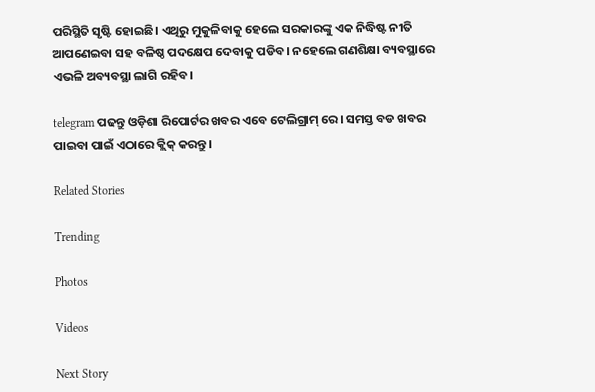ପରିସ୍ଥିତି ସୃଷ୍ଟି ହୋଇଛି। ଏଥିରୁ ମୁକୁଳିବାକୁ ହେଲେ ସରକାରଙ୍କୁ ଏକ ନିଦ୍ଧିଷ୍ଟ ନୀତି ଆପଣେଇବା ସହ ବଳିଷ୍ଠ ପଦକ୍ଷେପ ଦେବାକୁ ପଡିବ। ନହେଲେ ଗଣଶିକ୍ଷା ବ୍ୟବସ୍ଥାରେ ଏଭଳି ଅବ୍ୟବସ୍ଥା ଲାଗି ରହିବ।

telegram ପଢନ୍ତୁ ଓଡ଼ିଶା ରିପୋର୍ଟର ଖବର ଏବେ ଟେଲିଗ୍ରାମ୍ ରେ। ସମସ୍ତ ବଡ ଖବର ପାଇବା ପାଇଁ ଏଠାରେ କ୍ଲିକ୍ କରନ୍ତୁ।

Related Stories

Trending

Photos

Videos

Next Story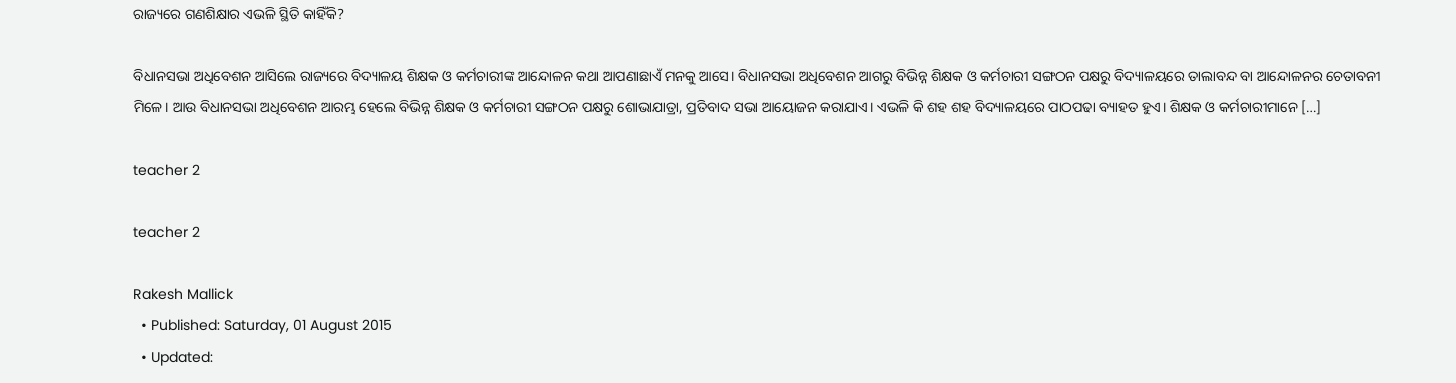ରାଜ୍ୟରେ ଗଣଶିକ୍ଷାର ଏଭଳି ସ୍ଥିତି କାହିଁକି?

ବିଧାନସଭା ଅଧିବେଶନ ଆସିଲେ ରାଜ୍ୟରେ ବିଦ୍ୟାଳୟ ଶିକ୍ଷକ ଓ କର୍ମଚାରୀଙ୍କ ଆନ୍ଦୋଳନ କଥା ଆପଣାଛାଏଁ ମନକୁ ଆସେ। ବିଧାନସଭା ଅଧିବେଶନ ଆଗରୁ ବିଭିନ୍ନ ଶିକ୍ଷକ ଓ କର୍ମଚାରୀ ସଙ୍ଗଠନ ପକ୍ଷରୁ ବିଦ୍ୟାଳୟରେ ତାଲାବନ୍ଦ ବା ଆନ୍ଦୋଳନର ଚେତାବନୀ ମିଳେ। ଆଉ ବିଧାନସଭା ଅଧିବେଶନ ଆରମ୍ଭ ହେଲେ ବିଭିନ୍ନ ଶିକ୍ଷକ ଓ କର୍ମଚାରୀ ସଙ୍ଗଠନ ପକ୍ଷରୁ ଶୋଭାଯାତ୍ରା, ପ୍ରତିବାଦ ସଭା ଆୟୋଜନ କରାଯାଏ। ଏଭଳି କି ଶହ ଶହ ବିଦ୍ୟାଳୟରେ ପାଠପଢା ବ୍ୟାହତ ହୁଏ। ଶିକ୍ଷକ ଓ କର୍ମଚାରୀମାନେ […]

teacher 2

teacher 2

Rakesh Mallick
  • Published: Saturday, 01 August 2015
  • Updated: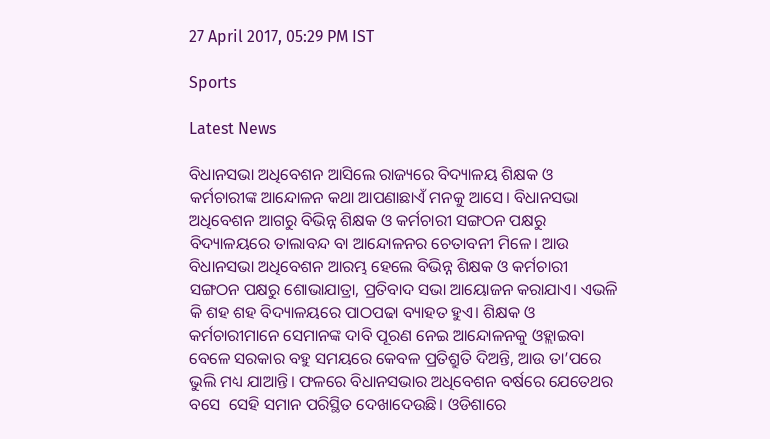27 April 2017, 05:29 PM IST

Sports

Latest News

ବିଧାନସଭା ଅଧିବେଶନ ଆସିଲେ ରାଜ୍ୟରେ ବିଦ୍ୟାଳୟ ଶିକ୍ଷକ ଓ କର୍ମଚାରୀଙ୍କ ଆନ୍ଦୋଳନ କଥା ଆପଣାଛାଏଁ ମନକୁ ଆସେ। ବିଧାନସଭା ଅଧିବେଶନ ଆଗରୁ ବିଭିନ୍ନ ଶିକ୍ଷକ ଓ କର୍ମଚାରୀ ସଙ୍ଗଠନ ପକ୍ଷରୁ ବିଦ୍ୟାଳୟରେ ତାଲାବନ୍ଦ ବା ଆନ୍ଦୋଳନର ଚେତାବନୀ ମିଳେ। ଆଉ ବିଧାନସଭା ଅଧିବେଶନ ଆରମ୍ଭ ହେଲେ ବିଭିନ୍ନ ଶିକ୍ଷକ ଓ କର୍ମଚାରୀ ସଙ୍ଗଠନ ପକ୍ଷରୁ ଶୋଭାଯାତ୍ରା, ପ୍ରତିବାଦ ସଭା ଆୟୋଜନ କରାଯାଏ। ଏଭଳି କି ଶହ ଶହ ବିଦ୍ୟାଳୟରେ ପାଠପଢା ବ୍ୟାହତ ହୁଏ। ଶିକ୍ଷକ ଓ କର୍ମଚାରୀମାନେ ସେମାନଙ୍କ ଦାବି ପୂରଣ ନେଇ ଆନ୍ଦୋଳନକୁ ଓହ୍ଲାଇବା ବେଳେ ସରକାର ବହୁ ସମୟରେ କେବଳ ପ୍ରତିଶ୍ରୁତି ଦିଅନ୍ତି, ଆଉ ତା’ପରେ ଭୁଲି ମଧ୍ୟ ଯାଆନ୍ତି। ଫଳରେ ବିଧାନସଭାର ଅଧିବେଶନ ବର୍ଷରେ ଯେତେଥର ବସେ  ସେହି ସମାନ ପରିସ୍ଥିତ ଦେଖାଦେଉଛି। ଓଡିଶାରେ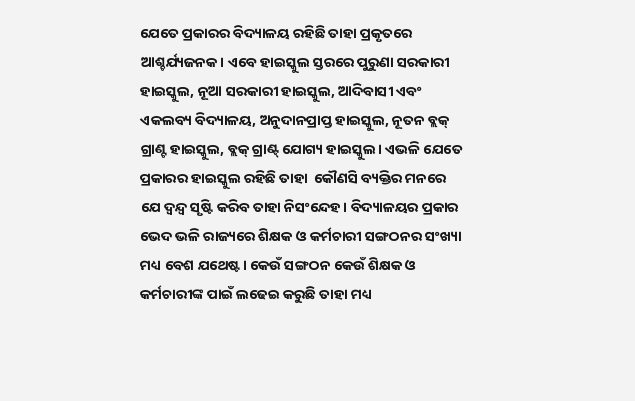ଯେତେ ପ୍ରକାରର ବିଦ୍ୟାଳୟ ରହିଛି ତାହା ପ୍ରକୃତରେ ଆଶ୍ଚର୍ଯ୍ୟଜନକ। ଏବେ ହାଇସ୍କୁଲ ସ୍ତରରେ ପୁରୁଣା ସରକାରୀ ହାଇସ୍କୁଲ, ନୂଆ ସରକାରୀ ହାଇସ୍କୁଲ, ଆଦିବାସୀ ଏବଂ ଏକଲବ୍ୟ ବିଦ୍ୟାଳୟ, ଅନୁଦାନପ୍ରାପ୍ତ ହାଇସ୍କୁଲ, ନୂତନ ବ୍ଲକ୍ ଗ୍ରାଣ୍ଟ ହାଇସ୍କୁଲ, ବ୍ଲକ୍ ଗ୍ରାଣ୍ଟ୍ ଯୋଗ୍ୟ ହାଇସ୍କୁଲ। ଏଭଳି ଯେତେ ପ୍ରକାରର ହାଇସ୍କୁଲ ରହିଛି ତାହା  କୌଣସି ବ୍ୟକ୍ତିର ମନରେ ଯେ ଦ୍ୱନ୍ଦ୍ୱ ସୃଷ୍ଟି କରିବ ତାହା ନିସଂନ୍ଦେହ। ବିଦ୍ୟାଳୟର ପ୍ରକାର ଭେଦ ଭଳି ରାଜ୍ୟରେ ଶିକ୍ଷକ ଓ କର୍ମଚାରୀ ସଙ୍ଗଠନର ସଂଖ୍ୟା ମଧ୍ୟ ବେଶ ଯଥେଷ୍ଟ। କେଉଁ ସଙ୍ଗଠନ କେଉଁ ଶିକ୍ଷକ ଓ କର୍ମଚାରୀଙ୍କ ପାଇଁ ଲଢେଇ କରୁଛି ତାହା ମଧ୍ୟ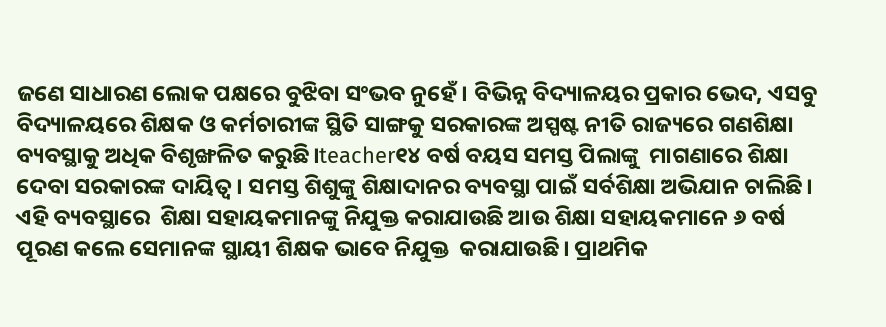ଜଣେ ସାଧାରଣ ଲୋକ ପକ୍ଷରେ ବୁଝିବା ସଂଭବ ନୁହେଁ। ବିଭିନ୍ନ ବିଦ୍ୟାଳୟର ପ୍ରକାର ଭେଦ, ଏସବୁ ବିଦ୍ୟାଳୟରେ ଶିକ୍ଷକ ଓ କର୍ମଚାରୀଙ୍କ ସ୍ଥିତି ସାଙ୍ଗକୁ ସରକାରଙ୍କ ଅସ୍ପଷ୍ଟ ନୀତି ରାଜ୍ୟରେ ଗଣଶିକ୍ଷା ବ୍ୟବସ୍ଥାକୁ ଅଧିକ ବିଶୃଙ୍ଖଳିତ କରୁଛି।teacher୧୪ ବର୍ଷ ବୟସ ସମସ୍ତ ପିଲାଙ୍କୁ  ମାଗଣାରେ ଶିକ୍ଷା ଦେବା ସରକାରଙ୍କ ଦାୟିତ୍ୱ। ସମସ୍ତ ଶିଶୁଙ୍କୁ ଶିକ୍ଷାଦାନର ବ୍ୟବସ୍ଥା ପାଇଁ ସର୍ବଶିକ୍ଷା ଅଭିଯାନ ଚାଲିଛି। ଏହି ବ୍ୟବସ୍ଥାରେ  ଶିକ୍ଷା ସହାୟକମାନଙ୍କୁ ନିଯୁକ୍ତ କରାଯାଉଛି ଆଉ ଶିକ୍ଷା ସହାୟକମାନେ ୬ ବର୍ଷ ପୂରଣ କଲେ ସେମାନଙ୍କ ସ୍ଥାୟୀ ଶିକ୍ଷକ ଭାବେ ନିଯୁକ୍ତ  କରାଯାଉଛି। ପ୍ରାଥମିକ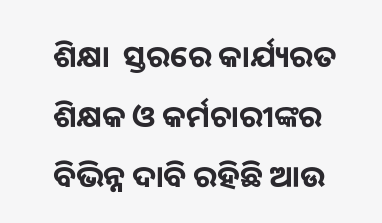ଶିକ୍ଷା  ସ୍ତରରେ କାର୍ଯ୍ୟରତ ଶିକ୍ଷକ ଓ କର୍ମଚାରୀଙ୍କର ବିଭିନ୍ନ ଦାବି ରହିଛି ଆଉ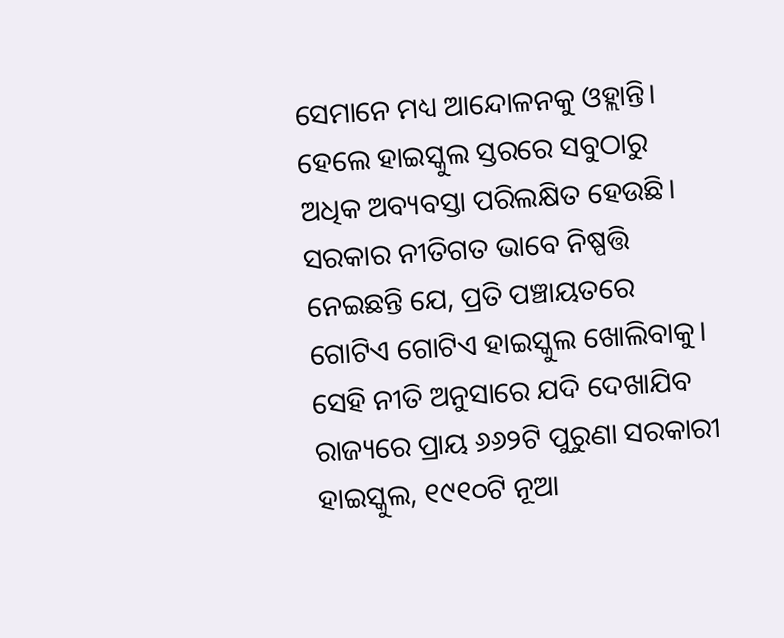ସେମାନେ ମଧ୍ୟ ଆନ୍ଦୋଳନକୁ ଓହ୍ଲାନ୍ତି। ହେଲେ ହାଇସ୍କୁଲ ସ୍ତରରେ ସବୁଠାରୁ ଅଧିକ ଅବ୍ୟବସ୍ତା ପରିଲକ୍ଷିତ ହେଉଛି। ସରକାର ନୀତିଗତ ଭାବେ ନିଷ୍ପତ୍ତି ନେଇଛନ୍ତି ଯେ, ପ୍ରତି ପଞ୍ଚାୟତରେ ଗୋଟିଏ ଗୋଟିଏ ହାଇସ୍କୁଲ ଖୋଲିବାକୁ। ସେହି ନୀତି ଅନୁସାରେ ଯଦି ଦେଖାଯିବ ରାଜ୍ୟରେ ପ୍ରାୟ ୬୬୨ଟି ପୁରୁଣା ସରକାରୀ ହାଇସ୍କୁଲ, ୧୯୧୦ଟି ନୂଆ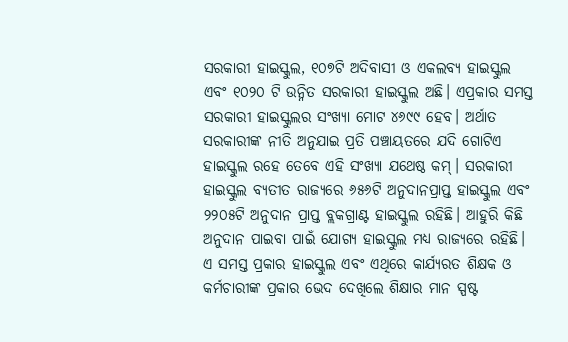ସରକାରୀ ହାଇସ୍କୁଲ, ୧୦୭ଟି ଅଦିବାସୀ ଓ ଏକଲବ୍ୟ ହାଇସ୍କୁଲ ଏବଂ ୧୦୨୦ ଟି ଉନ୍ନିତ ସରକାରୀ ହାଇସ୍କୁଲ ଅଛି। ଏପ୍ରକାର ସମସ୍ତ ସରକାରୀ ହାଇସ୍କୁଲର ସଂଖ୍ୟା ମୋଟ ୪୬୯୯ ହେବ। ଅର୍ଥାତ ସରକାରୀଙ୍କ ନୀତି ଅନୁଯାଇ ପ୍ରତି ପଞ୍ଚାୟତରେ ଯଦି ଗୋଟିଏ ହାଇସ୍କୁଲ ରହେ ତେବେ ଏହି ସଂଖ୍ୟା ଯଥେଷ୍ଠ କମ୍। ସରକାରୀ ହାଇସ୍କୁଲ ବ୍ୟତୀତ ରାଜ୍ୟରେ ୬୫୬ଟି ଅନୁଦାନପ୍ରାପ୍ତ ହାଇସ୍କୁଲ ଏବଂ ୨୨୦୫ଟି ଅନୁଦାନ ପ୍ରାପ୍ତ ବ୍ଲକଗ୍ରାଣ୍ଟ ହାଇସ୍କୁଲ ରହିଛି। ଆହୁରି କିଛି ଅନୁଦାନ ପାଇବା ପାଇଁ ଯୋଗ୍ୟ ହାଇସ୍କୁଲ ମଧ୍ୟ ରାଜ୍ୟରେ ରହିଛି। ଏ ସମସ୍ତ ପ୍ରକାର ହାଇସ୍କୁଲ ଏବଂ ଏଥିରେ କାର୍ଯ୍ୟରତ ଶିକ୍ଷକ ଓ କର୍ମଚାରୀଙ୍କ ପ୍ରକାର ଭେଦ ଦେଖିଲେ ଶିକ୍ଷାର ମାନ ସ୍ପଷ୍ଟ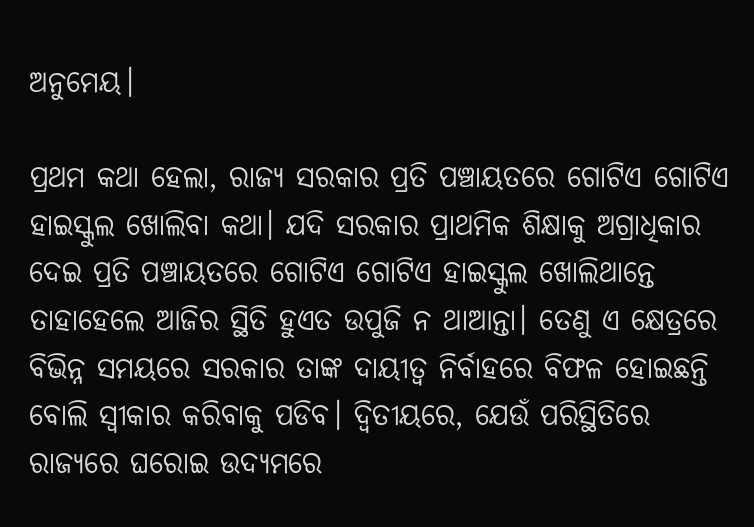ଅନୁମେୟ।

ପ୍ରଥମ କଥା ହେଲା, ରାଜ୍ୟ ସରକାର ପ୍ରତି ପଞ୍ଚାୟତରେ ଗୋଟିଏ ଗୋଟିଏ ହାଇସ୍କୁଲ ଖୋଲିବା କଥା। ଯଦି ସରକାର ପ୍ରାଥମିକ ଶିକ୍ଷାକୁ ଅଗ୍ରାଧିକାର ଦେଇ ପ୍ରତି ପଞ୍ଚାୟତରେ ଗୋଟିଏ ଗୋଟିଏ ହାଇସ୍କୁଲ ଖୋଲିଥାନ୍ତେ ତାହାହେଲେ ଆଜିର ସ୍ଥିତି ହୁଏତ ଉପୁଜି ନ ଥାଆନ୍ତା। ତେଣୁ ଏ କ୍ଷେତ୍ରରେ ବିଭିନ୍ନ ସମୟରେ ସରକାର ତାଙ୍କ ଦାୟୀତ୍ୱ ନିର୍ବାହରେ ବିଫଳ ହୋଇଛନ୍ତି ବୋଲି ସ୍ୱୀକାର କରିବାକୁ ପଡିବ। ଦ୍ୱିତୀୟରେ, ଯେଉଁ ପରିସ୍ଥିତିରେ ରାଜ୍ୟରେ ଘରୋଇ ଉଦ୍ୟମରେ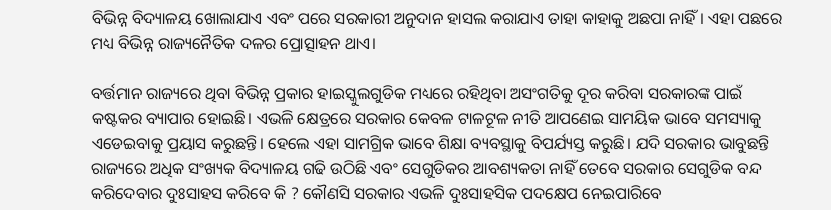ବିଭିନ୍ନ ବିଦ୍ୟାଳୟ ଖୋଲାଯାଏ ଏବଂ ପରେ ସରକାରୀ ଅନୁଦାନ ହାସଲ କରାଯାଏ ତାହା କାହାକୁ ଅଛପା ନାହିଁ। ଏହା ପଛରେ ମଧ୍ୟ ବିଭିନ୍ନ ରାଜ୍ୟନୈତିକ ଦଳର ପ୍ରୋତ୍ସାହନ ଥାଏ।

ବର୍ତ୍ତମାନ ରାଜ୍ୟରେ ଥିବା ବିଭିନ୍ନ ପ୍ରକାର ହାଇସ୍କୁଲଗୁଡିକ ମଧ୍ୟରେ ରହିଥିବା ଅସଂଗତିକୁ ଦୂର କରିବା ସରକାରଙ୍କ ପାଇଁ କଷ୍ଟକର ବ୍ୟାପାର ହୋଇଛି। ଏଭଳି କ୍ଷେତ୍ରରେ ସରକାର କେବଳ ଟାଳଟୂଳ ନୀତି ଆପଣେଇ ସାମୟିକ ଭାବେ ସମସ୍ୟାକୁ ଏଡେଇବାକୁ ପ୍ରୟାସ କରୁଛନ୍ତି। ହେଲେ ଏହା ସାମଗ୍ରିକ ଭାବେ ଶିକ୍ଷା ବ୍ୟବସ୍ଥାକୁ ବିପର୍ଯ୍ୟସ୍ତ କରୁଛି। ଯଦି ସରକାର ଭାବୁଛନ୍ତି ରାଜ୍ୟରେ ଅଧିକ ସଂଖ୍ୟକ ବିଦ୍ୟାଳୟ ଗଢି ଉଠିଛି ଏବଂ ସେଗୁଡିକର ଆବଶ୍ୟକତା ନାହିଁ ତେବେ ସରକାର ସେଗୁଡିକ ବନ୍ଦ କରିଦେବାର ଦୁଃସାହସ କରିବେ କି ? କୌଣସି ସରକାର ଏଭଳି ଦୁଃସାହସିକ ପଦକ୍ଷେପ ନେଇପାରିବେ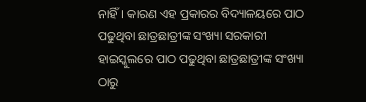ନାହିଁ। କାରଣ ଏହ ପ୍ରକାରର ବିଦ୍ୟାଳୟରେ ପାଠ ପଢୁଥିବା ଛାତ୍ରଛାତ୍ରୀଙ୍କ ସଂଖ୍ୟା ସରକାରୀ ହାଇସ୍କୁଲରେ ପାଠ ପଢୁଥିବା ଛାତ୍ରଛାତ୍ରୀଙ୍କ ସଂଖ୍ୟା ଠାରୁ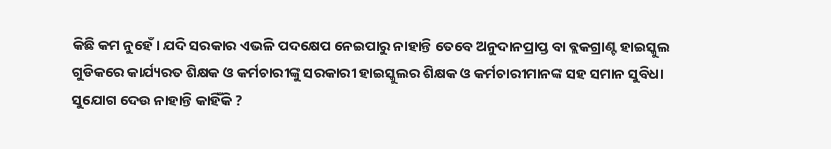କିଛି କମ ନୁହେଁ। ଯଦି ସରକାର ଏଭଳି ପଦକ୍ଷେପ ନେଇପାରୁ ନାହାନ୍ତି ତେବେ ଅନୁଦାନପ୍ରାପ୍ତ ବା ବ୍ଲକଗ୍ରାଣ୍ଟ ହାଇସ୍କୁଲ ଗୁଡିକରେ କାର୍ଯ୍ୟରତ ଶିକ୍ଷକ ଓ କର୍ମଚାରୀଙ୍କୁ ସରକାରୀ ହାଇସ୍କୁଲର ଶିକ୍ଷକ ଓ କର୍ମଚାରୀମାନଙ୍କ ସହ ସମାନ ସୁବିଧା ସୁଯୋଗ ଦେଉ ନାହାନ୍ତି କାହିଁକି ?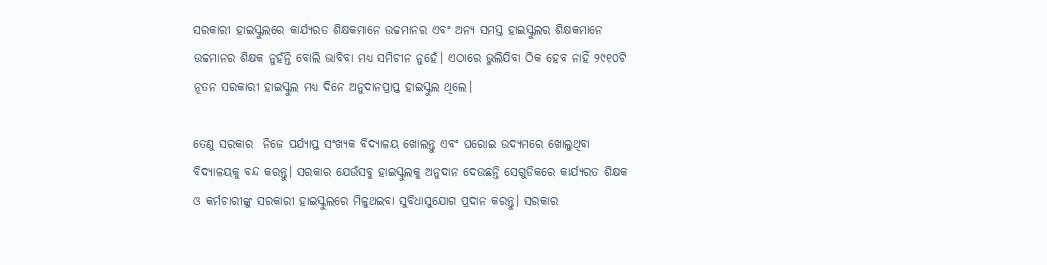ସରକାରୀ ହାଇସ୍କୁଲରେ କାର୍ଯ୍ୟରତ ଶିକ୍ଷକମାନେ ଉଚ୍ଚମାନର ଏବଂ ଅନ୍ୟ ସମସ୍ତ ହାଇସ୍କୁଲର ଶିକ୍ଷକମାନେ ଉଚ୍ଚମାନର ଶିକ୍ଷକ ନୁହଁନ୍ତି ବୋଲି ଭାବିବା ମଧ୍ୟ ସମିଚୀନ ନୁହେଁ। ଏଠାରେ ଭୁଲିଯିବା ଠିକ ହେବ ନାହିଁ ୨୯୧୦ଟି ନୂତନ ସରକାରୀ ହାଇସ୍କୁଲ ମଧ୍ୟ ଦିନେ ଅନୁଦାନପ୍ରାପ୍ତ ହାଇସ୍କୁଲ ଥିଲେ।

ତେଣୁ ସରକାର  ନିଜେ ପର୍ଯ୍ୟାପ୍ତ ସଂଖ୍ୟକ ବିଦ୍ୟାଳୟ ଖୋଲନ୍ତୁ ଏବଂ ଘରୋଇ ଉଦ୍ୟମରେ ଖୋଲୁଥିବା ବିଦ୍ୟାଳୟକୁ ବନ୍ଦ କରନ୍ତୁ। ସରକାର ଯେଉଁସବୁ ହାଇସ୍କୁଲକୁ ଅନୁଦାନ ଦେଉଛନ୍ତି ସେଗୁଡିକରେ କାର୍ଯ୍ୟରତ ଶିକ୍ଷକ ଓ କର୍ମଚାରୀଙ୍କୁ ସରକାରୀ ହାଇସ୍କୁଲରେ ମିଳୁଥଇବା ସୁବିଧାସୁଯୋଗ ପ୍ରଦାନ କରନ୍ତୁ। ସରକାର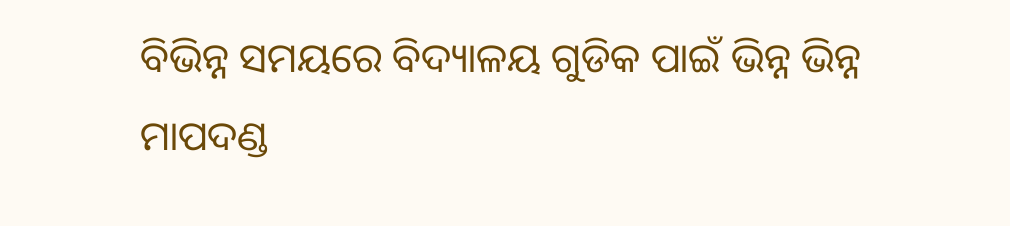ବିଭିନ୍ନ ସମୟରେ ବିଦ୍ୟାଳୟ ଗୁଡିକ ପାଇଁ ଭିନ୍ନ ଭିନ୍ନ ମାପଦଣ୍ଡ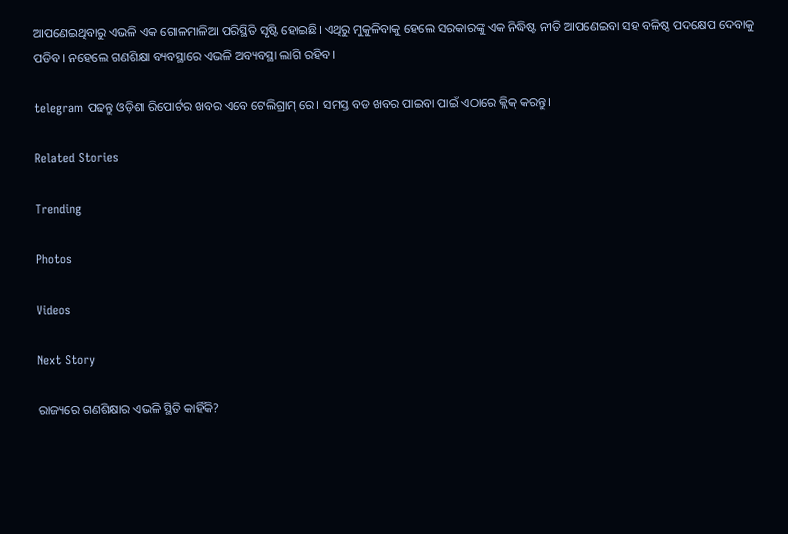ଆପଣେଇଥିବାରୁ ଏଭଳି ଏକ ଗୋଳମାଳିଆ ପରିସ୍ଥିତି ସୃଷ୍ଟି ହୋଇଛି। ଏଥିରୁ ମୁକୁଳିବାକୁ ହେଲେ ସରକାରଙ୍କୁ ଏକ ନିଦ୍ଧିଷ୍ଟ ନୀତି ଆପଣେଇବା ସହ ବଳିଷ୍ଠ ପଦକ୍ଷେପ ଦେବାକୁ ପଡିବ। ନହେଲେ ଗଣଶିକ୍ଷା ବ୍ୟବସ୍ଥାରେ ଏଭଳି ଅବ୍ୟବସ୍ଥା ଲାଗି ରହିବ।

telegram ପଢନ୍ତୁ ଓଡ଼ିଶା ରିପୋର୍ଟର ଖବର ଏବେ ଟେଲିଗ୍ରାମ୍ ରେ। ସମସ୍ତ ବଡ ଖବର ପାଇବା ପାଇଁ ଏଠାରେ କ୍ଲିକ୍ କରନ୍ତୁ।

Related Stories

Trending

Photos

Videos

Next Story

ରାଜ୍ୟରେ ଗଣଶିକ୍ଷାର ଏଭଳି ସ୍ଥିତି କାହିଁକି?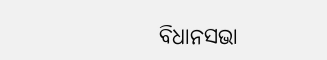ବିଧାନସଭା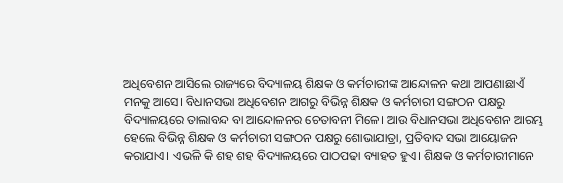ଅଧିବେଶନ ଆସିଲେ ରାଜ୍ୟରେ ବିଦ୍ୟାଳୟ ଶିକ୍ଷକ ଓ କର୍ମଚାରୀଙ୍କ ଆନ୍ଦୋଳନ କଥା ଆପଣାଛାଏଁ ମନକୁ ଆସେ। ବିଧାନସଭା ଅଧିବେଶନ ଆଗରୁ ବିଭିନ୍ନ ଶିକ୍ଷକ ଓ କର୍ମଚାରୀ ସଙ୍ଗଠନ ପକ୍ଷରୁ ବିଦ୍ୟାଳୟରେ ତାଲାବନ୍ଦ ବା ଆନ୍ଦୋଳନର ଚେତାବନୀ ମିଳେ। ଆଉ ବିଧାନସଭା ଅଧିବେଶନ ଆରମ୍ଭ ହେଲେ ବିଭିନ୍ନ ଶିକ୍ଷକ ଓ କର୍ମଚାରୀ ସଙ୍ଗଠନ ପକ୍ଷରୁ ଶୋଭାଯାତ୍ରା, ପ୍ରତିବାଦ ସଭା ଆୟୋଜନ କରାଯାଏ। ଏଭଳି କି ଶହ ଶହ ବିଦ୍ୟାଳୟରେ ପାଠପଢା ବ୍ୟାହତ ହୁଏ। ଶିକ୍ଷକ ଓ କର୍ମଚାରୀମାନେ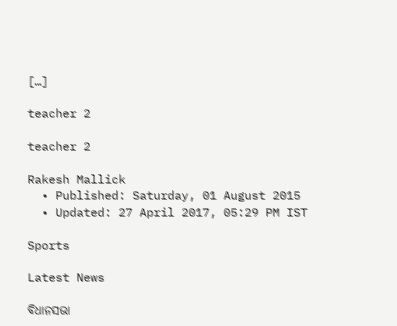[…]

teacher 2

teacher 2

Rakesh Mallick
  • Published: Saturday, 01 August 2015
  • Updated: 27 April 2017, 05:29 PM IST

Sports

Latest News

ବିଧାନସଭା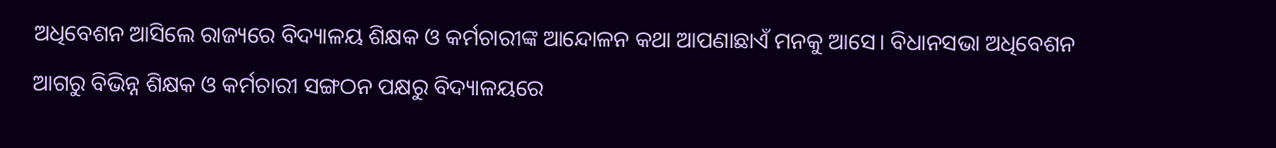ଅଧିବେଶନ ଆସିଲେ ରାଜ୍ୟରେ ବିଦ୍ୟାଳୟ ଶିକ୍ଷକ ଓ କର୍ମଚାରୀଙ୍କ ଆନ୍ଦୋଳନ କଥା ଆପଣାଛାଏଁ ମନକୁ ଆସେ। ବିଧାନସଭା ଅଧିବେଶନ ଆଗରୁ ବିଭିନ୍ନ ଶିକ୍ଷକ ଓ କର୍ମଚାରୀ ସଙ୍ଗଠନ ପକ୍ଷରୁ ବିଦ୍ୟାଳୟରେ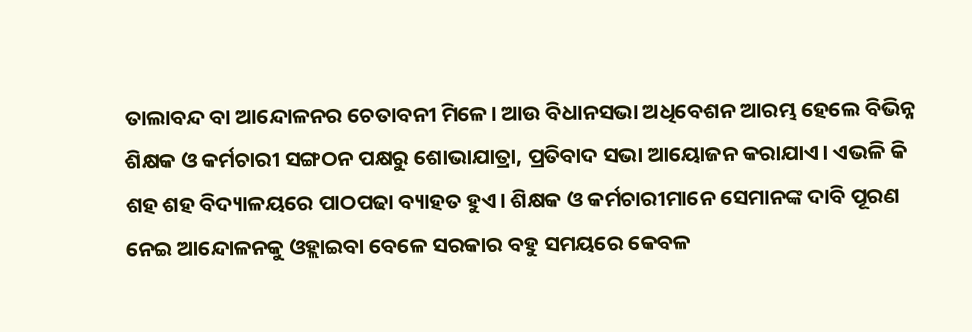ତାଲାବନ୍ଦ ବା ଆନ୍ଦୋଳନର ଚେତାବନୀ ମିଳେ। ଆଉ ବିଧାନସଭା ଅଧିବେଶନ ଆରମ୍ଭ ହେଲେ ବିଭିନ୍ନ ଶିକ୍ଷକ ଓ କର୍ମଚାରୀ ସଙ୍ଗଠନ ପକ୍ଷରୁ ଶୋଭାଯାତ୍ରା, ପ୍ରତିବାଦ ସଭା ଆୟୋଜନ କରାଯାଏ। ଏଭଳି କି ଶହ ଶହ ବିଦ୍ୟାଳୟରେ ପାଠପଢା ବ୍ୟାହତ ହୁଏ। ଶିକ୍ଷକ ଓ କର୍ମଚାରୀମାନେ ସେମାନଙ୍କ ଦାବି ପୂରଣ ନେଇ ଆନ୍ଦୋଳନକୁ ଓହ୍ଲାଇବା ବେଳେ ସରକାର ବହୁ ସମୟରେ କେବଳ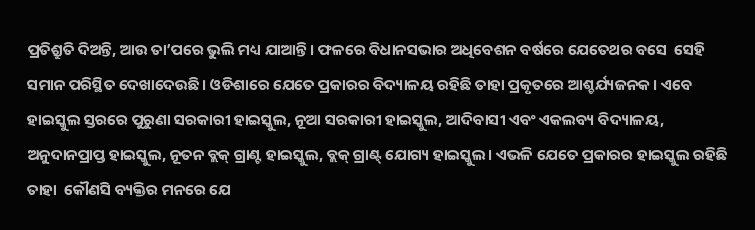ପ୍ରତିଶ୍ରୁତି ଦିଅନ୍ତି, ଆଉ ତା’ପରେ ଭୁଲି ମଧ୍ୟ ଯାଆନ୍ତି। ଫଳରେ ବିଧାନସଭାର ଅଧିବେଶନ ବର୍ଷରେ ଯେତେଥର ବସେ  ସେହି ସମାନ ପରିସ୍ଥିତ ଦେଖାଦେଉଛି। ଓଡିଶାରେ ଯେତେ ପ୍ରକାରର ବିଦ୍ୟାଳୟ ରହିଛି ତାହା ପ୍ରକୃତରେ ଆଶ୍ଚର୍ଯ୍ୟଜନକ। ଏବେ ହାଇସ୍କୁଲ ସ୍ତରରେ ପୁରୁଣା ସରକାରୀ ହାଇସ୍କୁଲ, ନୂଆ ସରକାରୀ ହାଇସ୍କୁଲ, ଆଦିବାସୀ ଏବଂ ଏକଲବ୍ୟ ବିଦ୍ୟାଳୟ, ଅନୁଦାନପ୍ରାପ୍ତ ହାଇସ୍କୁଲ, ନୂତନ ବ୍ଲକ୍ ଗ୍ରାଣ୍ଟ ହାଇସ୍କୁଲ, ବ୍ଲକ୍ ଗ୍ରାଣ୍ଟ୍ ଯୋଗ୍ୟ ହାଇସ୍କୁଲ। ଏଭଳି ଯେତେ ପ୍ରକାରର ହାଇସ୍କୁଲ ରହିଛି ତାହା  କୌଣସି ବ୍ୟକ୍ତିର ମନରେ ଯେ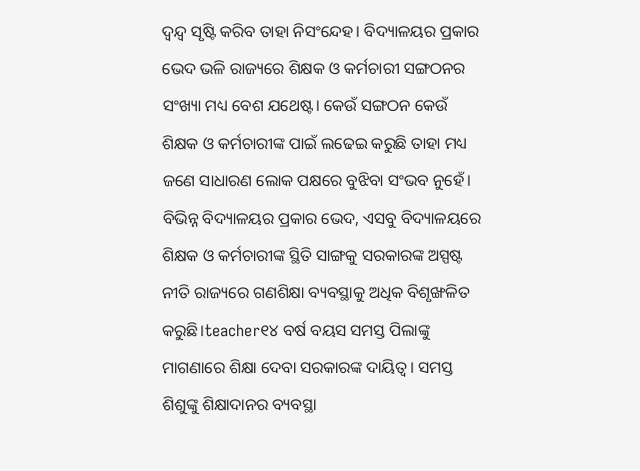ଦ୍ୱନ୍ଦ୍ୱ ସୃଷ୍ଟି କରିବ ତାହା ନିସଂନ୍ଦେହ। ବିଦ୍ୟାଳୟର ପ୍ରକାର ଭେଦ ଭଳି ରାଜ୍ୟରେ ଶିକ୍ଷକ ଓ କର୍ମଚାରୀ ସଙ୍ଗଠନର ସଂଖ୍ୟା ମଧ୍ୟ ବେଶ ଯଥେଷ୍ଟ। କେଉଁ ସଙ୍ଗଠନ କେଉଁ ଶିକ୍ଷକ ଓ କର୍ମଚାରୀଙ୍କ ପାଇଁ ଲଢେଇ କରୁଛି ତାହା ମଧ୍ୟ ଜଣେ ସାଧାରଣ ଲୋକ ପକ୍ଷରେ ବୁଝିବା ସଂଭବ ନୁହେଁ। ବିଭିନ୍ନ ବିଦ୍ୟାଳୟର ପ୍ରକାର ଭେଦ, ଏସବୁ ବିଦ୍ୟାଳୟରେ ଶିକ୍ଷକ ଓ କର୍ମଚାରୀଙ୍କ ସ୍ଥିତି ସାଙ୍ଗକୁ ସରକାରଙ୍କ ଅସ୍ପଷ୍ଟ ନୀତି ରାଜ୍ୟରେ ଗଣଶିକ୍ଷା ବ୍ୟବସ୍ଥାକୁ ଅଧିକ ବିଶୃଙ୍ଖଳିତ କରୁଛି।teacher୧୪ ବର୍ଷ ବୟସ ସମସ୍ତ ପିଲାଙ୍କୁ  ମାଗଣାରେ ଶିକ୍ଷା ଦେବା ସରକାରଙ୍କ ଦାୟିତ୍ୱ। ସମସ୍ତ ଶିଶୁଙ୍କୁ ଶିକ୍ଷାଦାନର ବ୍ୟବସ୍ଥା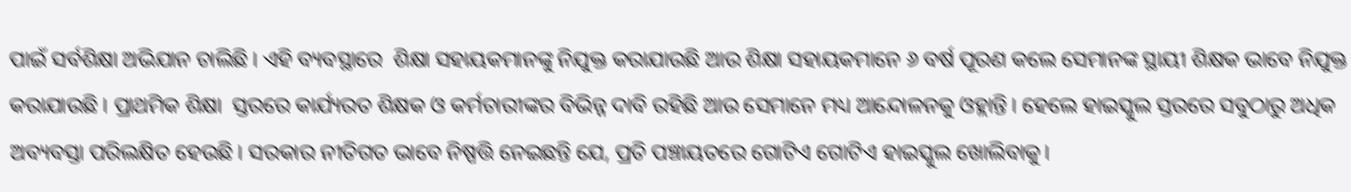ପାଇଁ ସର୍ବଶିକ୍ଷା ଅଭିଯାନ ଚାଲିଛି। ଏହି ବ୍ୟବସ୍ଥାରେ  ଶିକ୍ଷା ସହାୟକମାନଙ୍କୁ ନିଯୁକ୍ତ କରାଯାଉଛି ଆଉ ଶିକ୍ଷା ସହାୟକମାନେ ୬ ବର୍ଷ ପୂରଣ କଲେ ସେମାନଙ୍କ ସ୍ଥାୟୀ ଶିକ୍ଷକ ଭାବେ ନିଯୁକ୍ତ  କରାଯାଉଛି। ପ୍ରାଥମିକ ଶିକ୍ଷା  ସ୍ତରରେ କାର୍ଯ୍ୟରତ ଶିକ୍ଷକ ଓ କର୍ମଚାରୀଙ୍କର ବିଭିନ୍ନ ଦାବି ରହିଛି ଆଉ ସେମାନେ ମଧ୍ୟ ଆନ୍ଦୋଳନକୁ ଓହ୍ଲାନ୍ତି। ହେଲେ ହାଇସ୍କୁଲ ସ୍ତରରେ ସବୁଠାରୁ ଅଧିକ ଅବ୍ୟବସ୍ତା ପରିଲକ୍ଷିତ ହେଉଛି। ସରକାର ନୀତିଗତ ଭାବେ ନିଷ୍ପତ୍ତି ନେଇଛନ୍ତି ଯେ, ପ୍ରତି ପଞ୍ଚାୟତରେ ଗୋଟିଏ ଗୋଟିଏ ହାଇସ୍କୁଲ ଖୋଲିବାକୁ।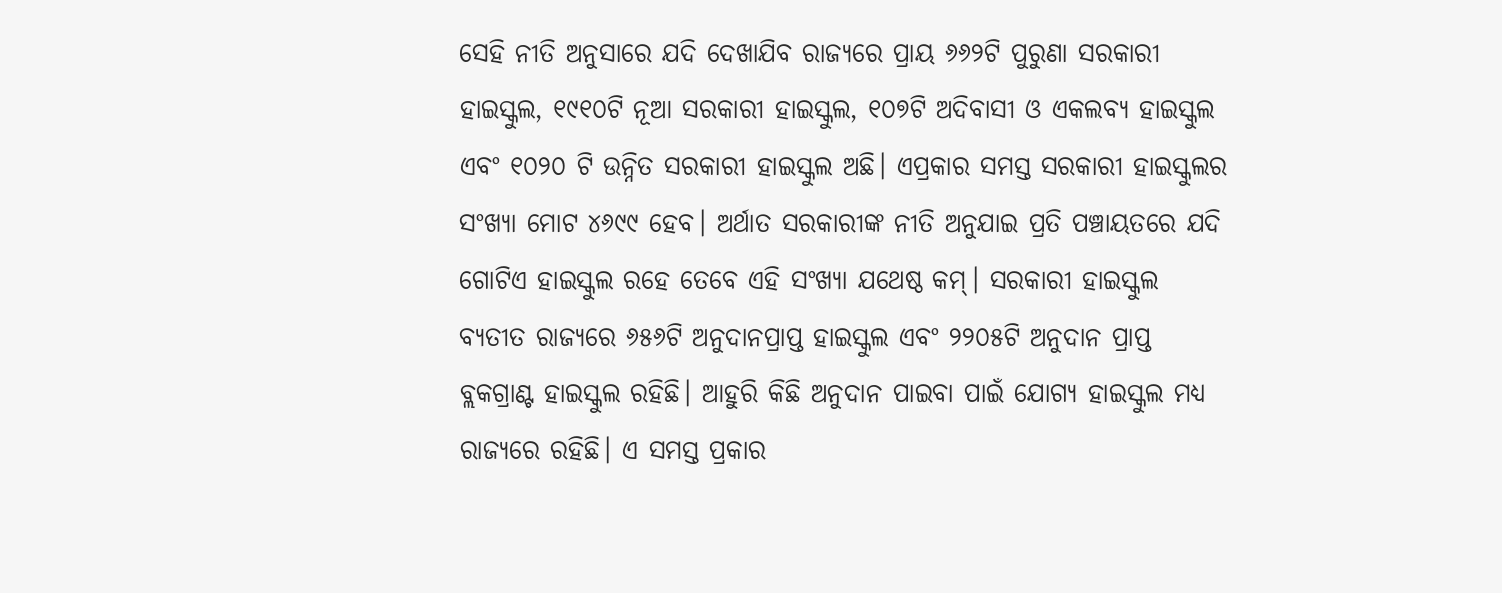ସେହି ନୀତି ଅନୁସାରେ ଯଦି ଦେଖାଯିବ ରାଜ୍ୟରେ ପ୍ରାୟ ୬୬୨ଟି ପୁରୁଣା ସରକାରୀ ହାଇସ୍କୁଲ, ୧୯୧୦ଟି ନୂଆ ସରକାରୀ ହାଇସ୍କୁଲ, ୧୦୭ଟି ଅଦିବାସୀ ଓ ଏକଲବ୍ୟ ହାଇସ୍କୁଲ ଏବଂ ୧୦୨୦ ଟି ଉନ୍ନିତ ସରକାରୀ ହାଇସ୍କୁଲ ଅଛି। ଏପ୍ରକାର ସମସ୍ତ ସରକାରୀ ହାଇସ୍କୁଲର ସଂଖ୍ୟା ମୋଟ ୪୬୯୯ ହେବ। ଅର୍ଥାତ ସରକାରୀଙ୍କ ନୀତି ଅନୁଯାଇ ପ୍ରତି ପଞ୍ଚାୟତରେ ଯଦି ଗୋଟିଏ ହାଇସ୍କୁଲ ରହେ ତେବେ ଏହି ସଂଖ୍ୟା ଯଥେଷ୍ଠ କମ୍। ସରକାରୀ ହାଇସ୍କୁଲ ବ୍ୟତୀତ ରାଜ୍ୟରେ ୬୫୬ଟି ଅନୁଦାନପ୍ରାପ୍ତ ହାଇସ୍କୁଲ ଏବଂ ୨୨୦୫ଟି ଅନୁଦାନ ପ୍ରାପ୍ତ ବ୍ଲକଗ୍ରାଣ୍ଟ ହାଇସ୍କୁଲ ରହିଛି। ଆହୁରି କିଛି ଅନୁଦାନ ପାଇବା ପାଇଁ ଯୋଗ୍ୟ ହାଇସ୍କୁଲ ମଧ୍ୟ ରାଜ୍ୟରେ ରହିଛି। ଏ ସମସ୍ତ ପ୍ରକାର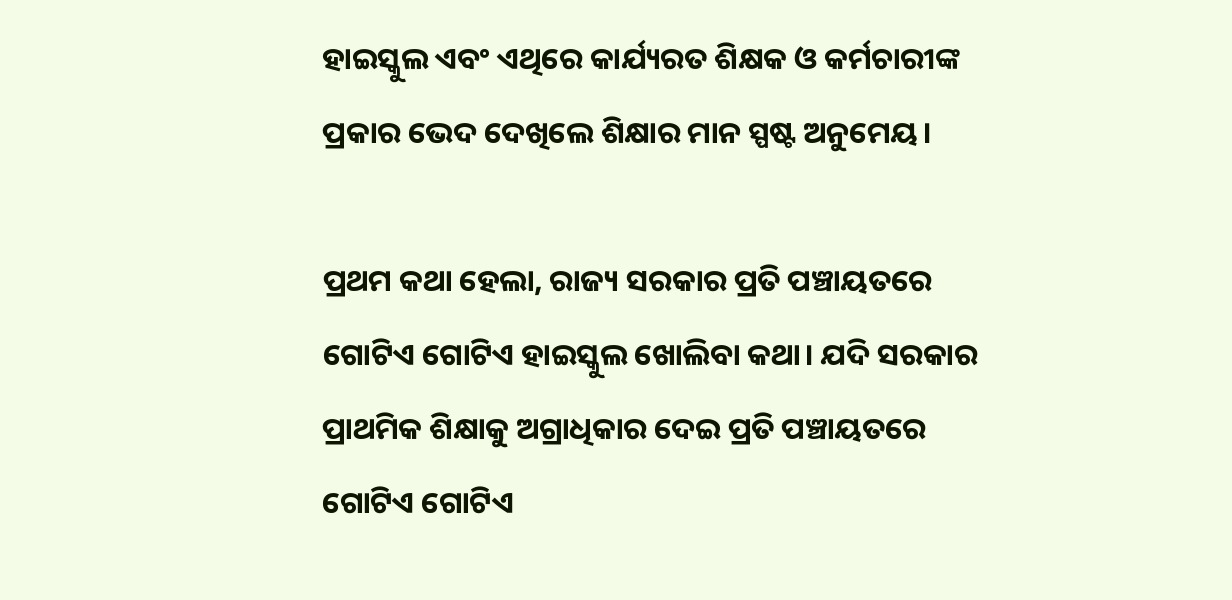ହାଇସ୍କୁଲ ଏବଂ ଏଥିରେ କାର୍ଯ୍ୟରତ ଶିକ୍ଷକ ଓ କର୍ମଚାରୀଙ୍କ ପ୍ରକାର ଭେଦ ଦେଖିଲେ ଶିକ୍ଷାର ମାନ ସ୍ପଷ୍ଟ ଅନୁମେୟ।

ପ୍ରଥମ କଥା ହେଲା, ରାଜ୍ୟ ସରକାର ପ୍ରତି ପଞ୍ଚାୟତରେ ଗୋଟିଏ ଗୋଟିଏ ହାଇସ୍କୁଲ ଖୋଲିବା କଥା। ଯଦି ସରକାର ପ୍ରାଥମିକ ଶିକ୍ଷାକୁ ଅଗ୍ରାଧିକାର ଦେଇ ପ୍ରତି ପଞ୍ଚାୟତରେ ଗୋଟିଏ ଗୋଟିଏ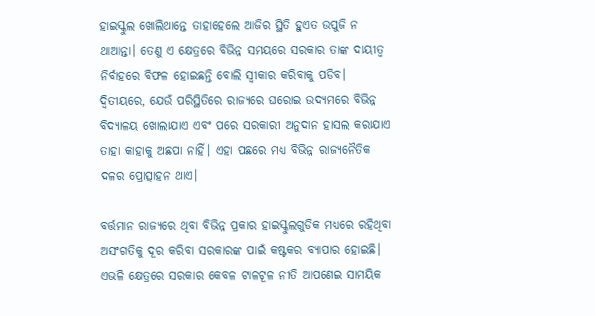ହାଇସ୍କୁଲ ଖୋଲିଥାନ୍ତେ ତାହାହେଲେ ଆଜିର ସ୍ଥିତି ହୁଏତ ଉପୁଜି ନ ଥାଆନ୍ତା। ତେଣୁ ଏ କ୍ଷେତ୍ରରେ ବିଭିନ୍ନ ସମୟରେ ସରକାର ତାଙ୍କ ଦାୟୀତ୍ୱ ନିର୍ବାହରେ ବିଫଳ ହୋଇଛନ୍ତି ବୋଲି ସ୍ୱୀକାର କରିବାକୁ ପଡିବ। ଦ୍ୱିତୀୟରେ, ଯେଉଁ ପରିସ୍ଥିତିରେ ରାଜ୍ୟରେ ଘରୋଇ ଉଦ୍ୟମରେ ବିଭିନ୍ନ ବିଦ୍ୟାଳୟ ଖୋଲାଯାଏ ଏବଂ ପରେ ସରକାରୀ ଅନୁଦାନ ହାସଲ କରାଯାଏ ତାହା କାହାକୁ ଅଛପା ନାହିଁ। ଏହା ପଛରେ ମଧ୍ୟ ବିଭିନ୍ନ ରାଜ୍ୟନୈତିକ ଦଳର ପ୍ରୋତ୍ସାହନ ଥାଏ।

ବର୍ତ୍ତମାନ ରାଜ୍ୟରେ ଥିବା ବିଭିନ୍ନ ପ୍ରକାର ହାଇସ୍କୁଲଗୁଡିକ ମଧ୍ୟରେ ରହିଥିବା ଅସଂଗତିକୁ ଦୂର କରିବା ସରକାରଙ୍କ ପାଇଁ କଷ୍ଟକର ବ୍ୟାପାର ହୋଇଛି। ଏଭଳି କ୍ଷେତ୍ରରେ ସରକାର କେବଳ ଟାଳଟୂଳ ନୀତି ଆପଣେଇ ସାମୟିକ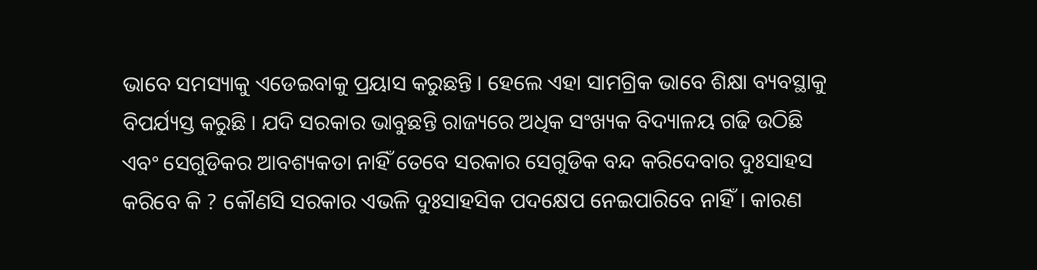ଭାବେ ସମସ୍ୟାକୁ ଏଡେଇବାକୁ ପ୍ରୟାସ କରୁଛନ୍ତି। ହେଲେ ଏହା ସାମଗ୍ରିକ ଭାବେ ଶିକ୍ଷା ବ୍ୟବସ୍ଥାକୁ ବିପର୍ଯ୍ୟସ୍ତ କରୁଛି। ଯଦି ସରକାର ଭାବୁଛନ୍ତି ରାଜ୍ୟରେ ଅଧିକ ସଂଖ୍ୟକ ବିଦ୍ୟାଳୟ ଗଢି ଉଠିଛି ଏବଂ ସେଗୁଡିକର ଆବଶ୍ୟକତା ନାହିଁ ତେବେ ସରକାର ସେଗୁଡିକ ବନ୍ଦ କରିଦେବାର ଦୁଃସାହସ କରିବେ କି ? କୌଣସି ସରକାର ଏଭଳି ଦୁଃସାହସିକ ପଦକ୍ଷେପ ନେଇପାରିବେ ନାହିଁ। କାରଣ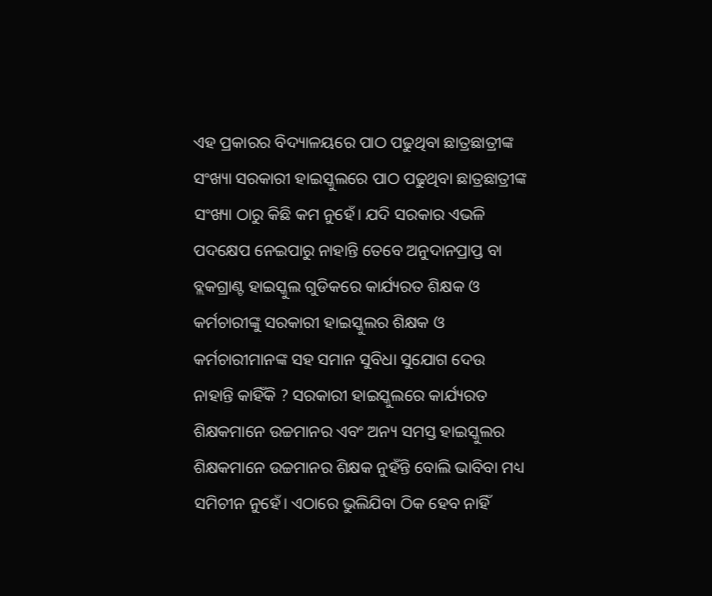ଏହ ପ୍ରକାରର ବିଦ୍ୟାଳୟରେ ପାଠ ପଢୁଥିବା ଛାତ୍ରଛାତ୍ରୀଙ୍କ ସଂଖ୍ୟା ସରକାରୀ ହାଇସ୍କୁଲରେ ପାଠ ପଢୁଥିବା ଛାତ୍ରଛାତ୍ରୀଙ୍କ ସଂଖ୍ୟା ଠାରୁ କିଛି କମ ନୁହେଁ। ଯଦି ସରକାର ଏଭଳି ପଦକ୍ଷେପ ନେଇପାରୁ ନାହାନ୍ତି ତେବେ ଅନୁଦାନପ୍ରାପ୍ତ ବା ବ୍ଲକଗ୍ରାଣ୍ଟ ହାଇସ୍କୁଲ ଗୁଡିକରେ କାର୍ଯ୍ୟରତ ଶିକ୍ଷକ ଓ କର୍ମଚାରୀଙ୍କୁ ସରକାରୀ ହାଇସ୍କୁଲର ଶିକ୍ଷକ ଓ କର୍ମଚାରୀମାନଙ୍କ ସହ ସମାନ ସୁବିଧା ସୁଯୋଗ ଦେଉ ନାହାନ୍ତି କାହିଁକି ? ସରକାରୀ ହାଇସ୍କୁଲରେ କାର୍ଯ୍ୟରତ ଶିକ୍ଷକମାନେ ଉଚ୍ଚମାନର ଏବଂ ଅନ୍ୟ ସମସ୍ତ ହାଇସ୍କୁଲର ଶିକ୍ଷକମାନେ ଉଚ୍ଚମାନର ଶିକ୍ଷକ ନୁହଁନ୍ତି ବୋଲି ଭାବିବା ମଧ୍ୟ ସମିଚୀନ ନୁହେଁ। ଏଠାରେ ଭୁଲିଯିବା ଠିକ ହେବ ନାହିଁ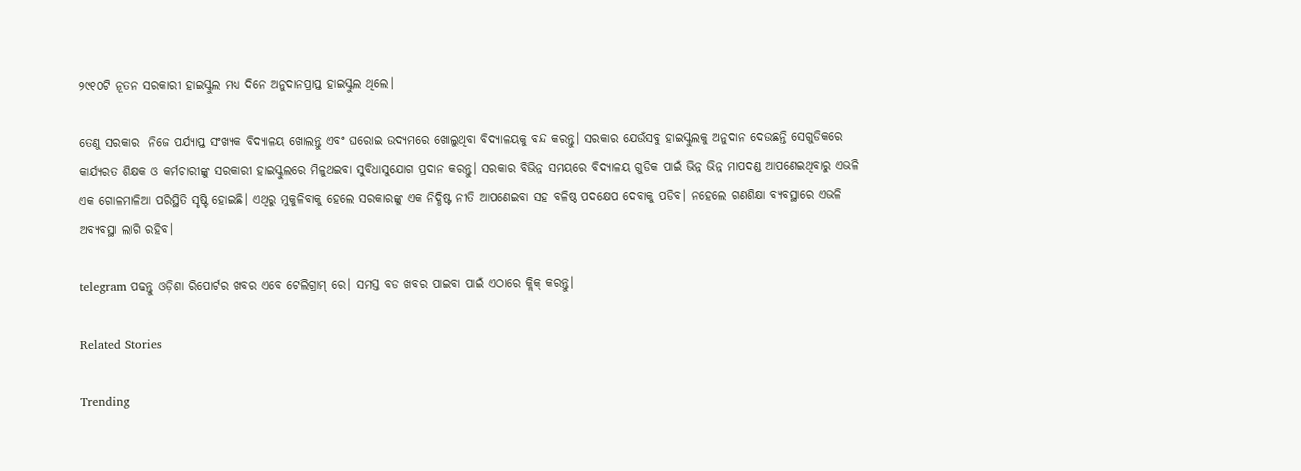୨୯୧୦ଟି ନୂତନ ସରକାରୀ ହାଇସ୍କୁଲ ମଧ୍ୟ ଦିନେ ଅନୁଦାନପ୍ରାପ୍ତ ହାଇସ୍କୁଲ ଥିଲେ।

ତେଣୁ ସରକାର  ନିଜେ ପର୍ଯ୍ୟାପ୍ତ ସଂଖ୍ୟକ ବିଦ୍ୟାଳୟ ଖୋଲନ୍ତୁ ଏବଂ ଘରୋଇ ଉଦ୍ୟମରେ ଖୋଲୁଥିବା ବିଦ୍ୟାଳୟକୁ ବନ୍ଦ କରନ୍ତୁ। ସରକାର ଯେଉଁସବୁ ହାଇସ୍କୁଲକୁ ଅନୁଦାନ ଦେଉଛନ୍ତି ସେଗୁଡିକରେ କାର୍ଯ୍ୟରତ ଶିକ୍ଷକ ଓ କର୍ମଚାରୀଙ୍କୁ ସରକାରୀ ହାଇସ୍କୁଲରେ ମିଳୁଥଇବା ସୁବିଧାସୁଯୋଗ ପ୍ରଦାନ କରନ୍ତୁ। ସରକାର ବିଭିନ୍ନ ସମୟରେ ବିଦ୍ୟାଳୟ ଗୁଡିକ ପାଇଁ ଭିନ୍ନ ଭିନ୍ନ ମାପଦଣ୍ଡ ଆପଣେଇଥିବାରୁ ଏଭଳି ଏକ ଗୋଳମାଳିଆ ପରିସ୍ଥିତି ସୃଷ୍ଟି ହୋଇଛି। ଏଥିରୁ ମୁକୁଳିବାକୁ ହେଲେ ସରକାରଙ୍କୁ ଏକ ନିଦ୍ଧିଷ୍ଟ ନୀତି ଆପଣେଇବା ସହ ବଳିଷ୍ଠ ପଦକ୍ଷେପ ଦେବାକୁ ପଡିବ। ନହେଲେ ଗଣଶିକ୍ଷା ବ୍ୟବସ୍ଥାରେ ଏଭଳି ଅବ୍ୟବସ୍ଥା ଲାଗି ରହିବ।

telegram ପଢନ୍ତୁ ଓଡ଼ିଶା ରିପୋର୍ଟର ଖବର ଏବେ ଟେଲିଗ୍ରାମ୍ ରେ। ସମସ୍ତ ବଡ ଖବର ପାଇବା ପାଇଁ ଏଠାରେ କ୍ଲିକ୍ କରନ୍ତୁ।

Related Stories

Trending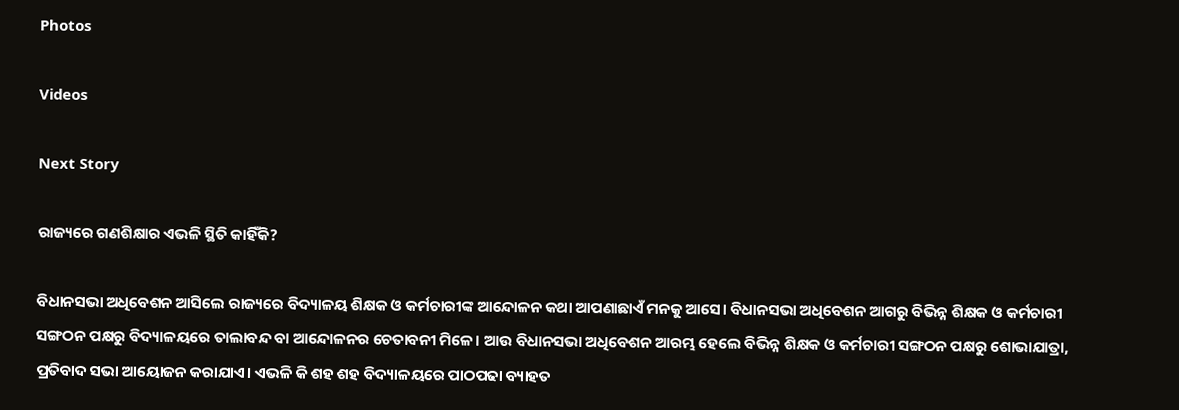Photos

Videos

Next Story

ରାଜ୍ୟରେ ଗଣଶିକ୍ଷାର ଏଭଳି ସ୍ଥିତି କାହିଁକି?

ବିଧାନସଭା ଅଧିବେଶନ ଆସିଲେ ରାଜ୍ୟରେ ବିଦ୍ୟାଳୟ ଶିକ୍ଷକ ଓ କର୍ମଚାରୀଙ୍କ ଆନ୍ଦୋଳନ କଥା ଆପଣାଛାଏଁ ମନକୁ ଆସେ। ବିଧାନସଭା ଅଧିବେଶନ ଆଗରୁ ବିଭିନ୍ନ ଶିକ୍ଷକ ଓ କର୍ମଚାରୀ ସଙ୍ଗଠନ ପକ୍ଷରୁ ବିଦ୍ୟାଳୟରେ ତାଲାବନ୍ଦ ବା ଆନ୍ଦୋଳନର ଚେତାବନୀ ମିଳେ। ଆଉ ବିଧାନସଭା ଅଧିବେଶନ ଆରମ୍ଭ ହେଲେ ବିଭିନ୍ନ ଶିକ୍ଷକ ଓ କର୍ମଚାରୀ ସଙ୍ଗଠନ ପକ୍ଷରୁ ଶୋଭାଯାତ୍ରା, ପ୍ରତିବାଦ ସଭା ଆୟୋଜନ କରାଯାଏ। ଏଭଳି କି ଶହ ଶହ ବିଦ୍ୟାଳୟରେ ପାଠପଢା ବ୍ୟାହତ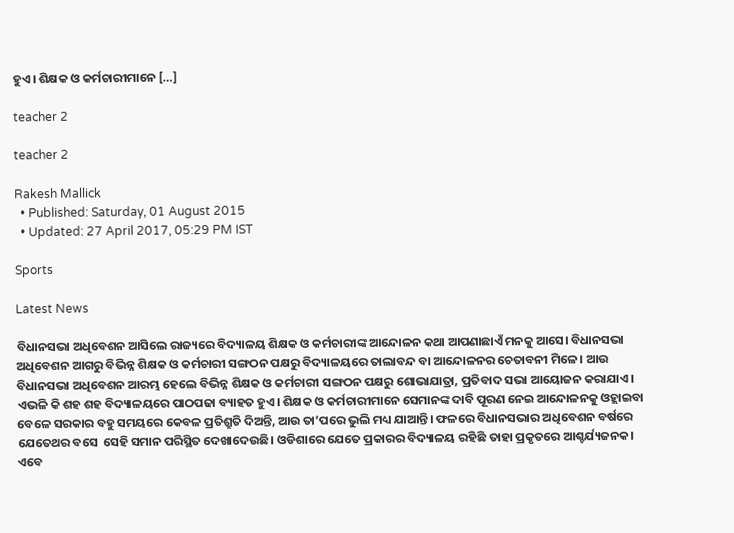ହୁଏ। ଶିକ୍ଷକ ଓ କର୍ମଚାରୀମାନେ […]

teacher 2

teacher 2

Rakesh Mallick
  • Published: Saturday, 01 August 2015
  • Updated: 27 April 2017, 05:29 PM IST

Sports

Latest News

ବିଧାନସଭା ଅଧିବେଶନ ଆସିଲେ ରାଜ୍ୟରେ ବିଦ୍ୟାଳୟ ଶିକ୍ଷକ ଓ କର୍ମଚାରୀଙ୍କ ଆନ୍ଦୋଳନ କଥା ଆପଣାଛାଏଁ ମନକୁ ଆସେ। ବିଧାନସଭା ଅଧିବେଶନ ଆଗରୁ ବିଭିନ୍ନ ଶିକ୍ଷକ ଓ କର୍ମଚାରୀ ସଙ୍ଗଠନ ପକ୍ଷରୁ ବିଦ୍ୟାଳୟରେ ତାଲାବନ୍ଦ ବା ଆନ୍ଦୋଳନର ଚେତାବନୀ ମିଳେ। ଆଉ ବିଧାନସଭା ଅଧିବେଶନ ଆରମ୍ଭ ହେଲେ ବିଭିନ୍ନ ଶିକ୍ଷକ ଓ କର୍ମଚାରୀ ସଙ୍ଗଠନ ପକ୍ଷରୁ ଶୋଭାଯାତ୍ରା, ପ୍ରତିବାଦ ସଭା ଆୟୋଜନ କରାଯାଏ। ଏଭଳି କି ଶହ ଶହ ବିଦ୍ୟାଳୟରେ ପାଠପଢା ବ୍ୟାହତ ହୁଏ। ଶିକ୍ଷକ ଓ କର୍ମଚାରୀମାନେ ସେମାନଙ୍କ ଦାବି ପୂରଣ ନେଇ ଆନ୍ଦୋଳନକୁ ଓହ୍ଲାଇବା ବେଳେ ସରକାର ବହୁ ସମୟରେ କେବଳ ପ୍ରତିଶ୍ରୁତି ଦିଅନ୍ତି, ଆଉ ତା’ପରେ ଭୁଲି ମଧ୍ୟ ଯାଆନ୍ତି। ଫଳରେ ବିଧାନସଭାର ଅଧିବେଶନ ବର୍ଷରେ ଯେତେଥର ବସେ  ସେହି ସମାନ ପରିସ୍ଥିତ ଦେଖାଦେଉଛି। ଓଡିଶାରେ ଯେତେ ପ୍ରକାରର ବିଦ୍ୟାଳୟ ରହିଛି ତାହା ପ୍ରକୃତରେ ଆଶ୍ଚର୍ଯ୍ୟଜନକ। ଏବେ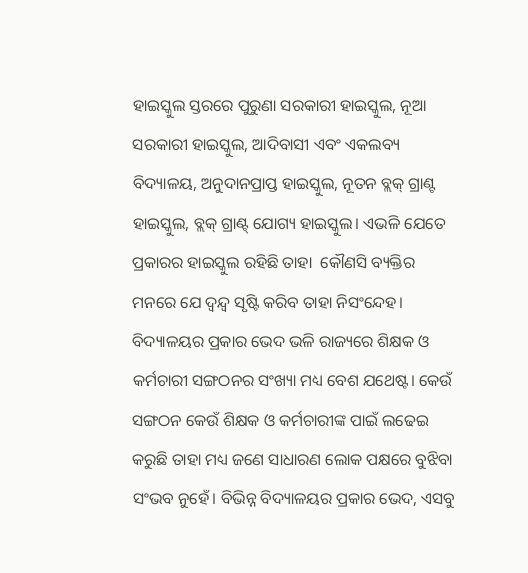ହାଇସ୍କୁଲ ସ୍ତରରେ ପୁରୁଣା ସରକାରୀ ହାଇସ୍କୁଲ, ନୂଆ ସରକାରୀ ହାଇସ୍କୁଲ, ଆଦିବାସୀ ଏବଂ ଏକଲବ୍ୟ ବିଦ୍ୟାଳୟ, ଅନୁଦାନପ୍ରାପ୍ତ ହାଇସ୍କୁଲ, ନୂତନ ବ୍ଲକ୍ ଗ୍ରାଣ୍ଟ ହାଇସ୍କୁଲ, ବ୍ଲକ୍ ଗ୍ରାଣ୍ଟ୍ ଯୋଗ୍ୟ ହାଇସ୍କୁଲ। ଏଭଳି ଯେତେ ପ୍ରକାରର ହାଇସ୍କୁଲ ରହିଛି ତାହା  କୌଣସି ବ୍ୟକ୍ତିର ମନରେ ଯେ ଦ୍ୱନ୍ଦ୍ୱ ସୃଷ୍ଟି କରିବ ତାହା ନିସଂନ୍ଦେହ। ବିଦ୍ୟାଳୟର ପ୍ରକାର ଭେଦ ଭଳି ରାଜ୍ୟରେ ଶିକ୍ଷକ ଓ କର୍ମଚାରୀ ସଙ୍ଗଠନର ସଂଖ୍ୟା ମଧ୍ୟ ବେଶ ଯଥେଷ୍ଟ। କେଉଁ ସଙ୍ଗଠନ କେଉଁ ଶିକ୍ଷକ ଓ କର୍ମଚାରୀଙ୍କ ପାଇଁ ଲଢେଇ କରୁଛି ତାହା ମଧ୍ୟ ଜଣେ ସାଧାରଣ ଲୋକ ପକ୍ଷରେ ବୁଝିବା ସଂଭବ ନୁହେଁ। ବିଭିନ୍ନ ବିଦ୍ୟାଳୟର ପ୍ରକାର ଭେଦ, ଏସବୁ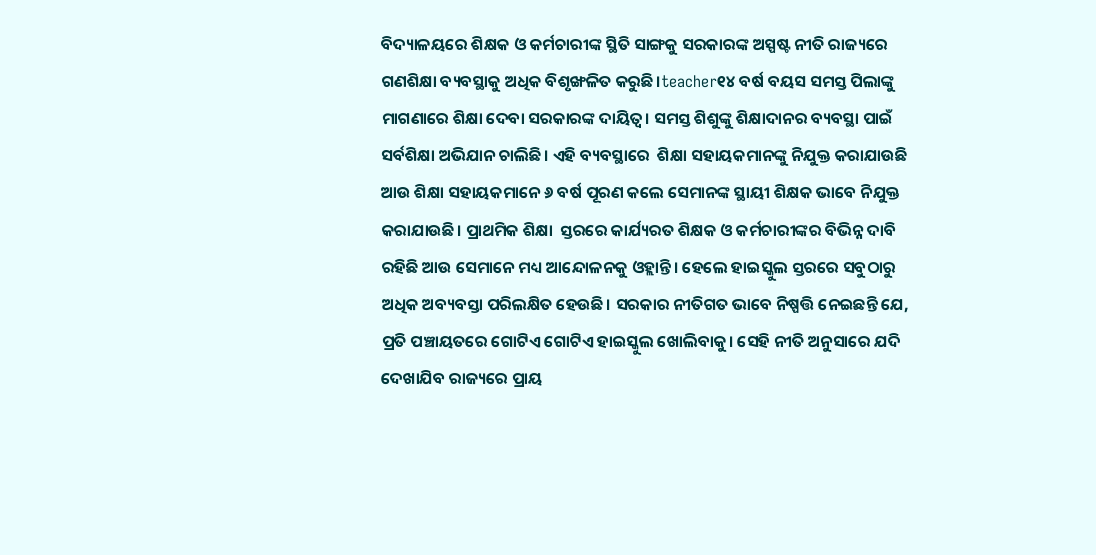ବିଦ୍ୟାଳୟରେ ଶିକ୍ଷକ ଓ କର୍ମଚାରୀଙ୍କ ସ୍ଥିତି ସାଙ୍ଗକୁ ସରକାରଙ୍କ ଅସ୍ପଷ୍ଟ ନୀତି ରାଜ୍ୟରେ ଗଣଶିକ୍ଷା ବ୍ୟବସ୍ଥାକୁ ଅଧିକ ବିଶୃଙ୍ଖଳିତ କରୁଛି।teacher୧୪ ବର୍ଷ ବୟସ ସମସ୍ତ ପିଲାଙ୍କୁ  ମାଗଣାରେ ଶିକ୍ଷା ଦେବା ସରକାରଙ୍କ ଦାୟିତ୍ୱ। ସମସ୍ତ ଶିଶୁଙ୍କୁ ଶିକ୍ଷାଦାନର ବ୍ୟବସ୍ଥା ପାଇଁ ସର୍ବଶିକ୍ଷା ଅଭିଯାନ ଚାଲିଛି। ଏହି ବ୍ୟବସ୍ଥାରେ  ଶିକ୍ଷା ସହାୟକମାନଙ୍କୁ ନିଯୁକ୍ତ କରାଯାଉଛି ଆଉ ଶିକ୍ଷା ସହାୟକମାନେ ୬ ବର୍ଷ ପୂରଣ କଲେ ସେମାନଙ୍କ ସ୍ଥାୟୀ ଶିକ୍ଷକ ଭାବେ ନିଯୁକ୍ତ  କରାଯାଉଛି। ପ୍ରାଥମିକ ଶିକ୍ଷା  ସ୍ତରରେ କାର୍ଯ୍ୟରତ ଶିକ୍ଷକ ଓ କର୍ମଚାରୀଙ୍କର ବିଭିନ୍ନ ଦାବି ରହିଛି ଆଉ ସେମାନେ ମଧ୍ୟ ଆନ୍ଦୋଳନକୁ ଓହ୍ଲାନ୍ତି। ହେଲେ ହାଇସ୍କୁଲ ସ୍ତରରେ ସବୁଠାରୁ ଅଧିକ ଅବ୍ୟବସ୍ତା ପରିଲକ୍ଷିତ ହେଉଛି। ସରକାର ନୀତିଗତ ଭାବେ ନିଷ୍ପତ୍ତି ନେଇଛନ୍ତି ଯେ, ପ୍ରତି ପଞ୍ଚାୟତରେ ଗୋଟିଏ ଗୋଟିଏ ହାଇସ୍କୁଲ ଖୋଲିବାକୁ। ସେହି ନୀତି ଅନୁସାରେ ଯଦି ଦେଖାଯିବ ରାଜ୍ୟରେ ପ୍ରାୟ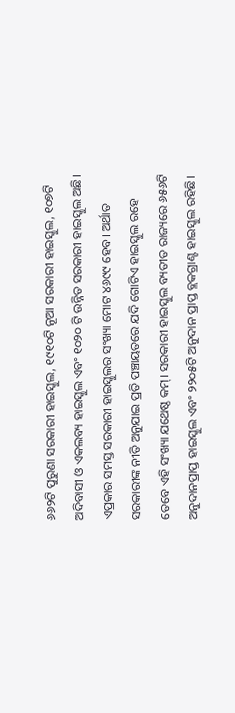୬୬୨ଟି ପୁରୁଣା ସରକାରୀ ହାଇସ୍କୁଲ, ୧୯୧୦ଟି ନୂଆ ସରକାରୀ ହାଇସ୍କୁଲ, ୧୦୭ଟି ଅଦିବାସୀ ଓ ଏକଲବ୍ୟ ହାଇସ୍କୁଲ ଏବଂ ୧୦୨୦ ଟି ଉନ୍ନିତ ସରକାରୀ ହାଇସ୍କୁଲ ଅଛି। ଏପ୍ରକାର ସମସ୍ତ ସରକାରୀ ହାଇସ୍କୁଲର ସଂଖ୍ୟା ମୋଟ ୪୬୯୯ ହେବ। ଅର୍ଥାତ ସରକାରୀଙ୍କ ନୀତି ଅନୁଯାଇ ପ୍ରତି ପଞ୍ଚାୟତରେ ଯଦି ଗୋଟିଏ ହାଇସ୍କୁଲ ରହେ ତେବେ ଏହି ସଂଖ୍ୟା ଯଥେଷ୍ଠ କମ୍। ସରକାରୀ ହାଇସ୍କୁଲ ବ୍ୟତୀତ ରାଜ୍ୟରେ ୬୫୬ଟି ଅନୁଦାନପ୍ରାପ୍ତ ହାଇସ୍କୁଲ ଏବଂ ୨୨୦୫ଟି ଅନୁଦାନ ପ୍ରାପ୍ତ ବ୍ଲକଗ୍ରାଣ୍ଟ ହାଇସ୍କୁଲ ରହିଛି।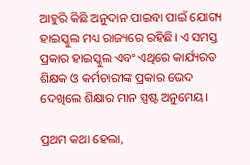ଆହୁରି କିଛି ଅନୁଦାନ ପାଇବା ପାଇଁ ଯୋଗ୍ୟ ହାଇସ୍କୁଲ ମଧ୍ୟ ରାଜ୍ୟରେ ରହିଛି। ଏ ସମସ୍ତ ପ୍ରକାର ହାଇସ୍କୁଲ ଏବଂ ଏଥିରେ କାର୍ଯ୍ୟରତ ଶିକ୍ଷକ ଓ କର୍ମଚାରୀଙ୍କ ପ୍ରକାର ଭେଦ ଦେଖିଲେ ଶିକ୍ଷାର ମାନ ସ୍ପଷ୍ଟ ଅନୁମେୟ।

ପ୍ରଥମ କଥା ହେଲା,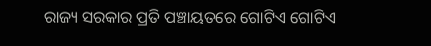ରାଜ୍ୟ ସରକାର ପ୍ରତି ପଞ୍ଚାୟତରେ ଗୋଟିଏ ଗୋଟିଏ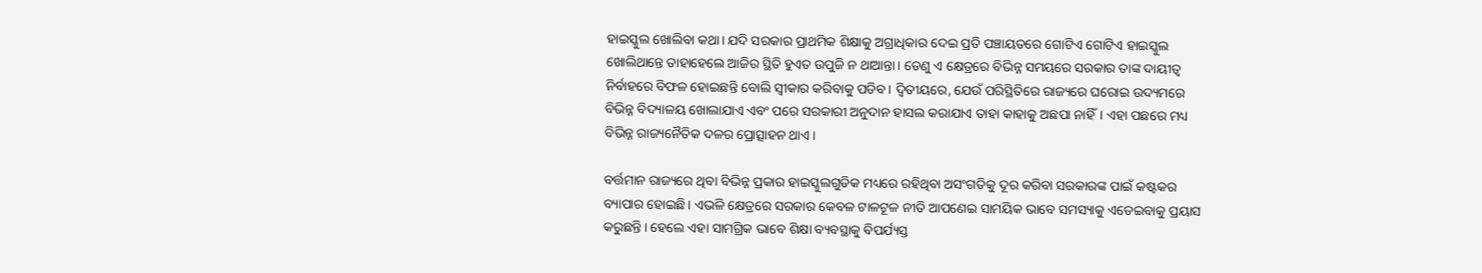ହାଇସ୍କୁଲ ଖୋଲିବା କଥା। ଯଦି ସରକାର ପ୍ରାଥମିକ ଶିକ୍ଷାକୁ ଅଗ୍ରାଧିକାର ଦେଇ ପ୍ରତି ପଞ୍ଚାୟତରେ ଗୋଟିଏ ଗୋଟିଏ ହାଇସ୍କୁଲ ଖୋଲିଥାନ୍ତେ ତାହାହେଲେ ଆଜିର ସ୍ଥିତି ହୁଏତ ଉପୁଜି ନ ଥାଆନ୍ତା। ତେଣୁ ଏ କ୍ଷେତ୍ରରେ ବିଭିନ୍ନ ସମୟରେ ସରକାର ତାଙ୍କ ଦାୟୀତ୍ୱ ନିର୍ବାହରେ ବିଫଳ ହୋଇଛନ୍ତି ବୋଲି ସ୍ୱୀକାର କରିବାକୁ ପଡିବ। ଦ୍ୱିତୀୟରେ, ଯେଉଁ ପରିସ୍ଥିତିରେ ରାଜ୍ୟରେ ଘରୋଇ ଉଦ୍ୟମରେ ବିଭିନ୍ନ ବିଦ୍ୟାଳୟ ଖୋଲାଯାଏ ଏବଂ ପରେ ସରକାରୀ ଅନୁଦାନ ହାସଲ କରାଯାଏ ତାହା କାହାକୁ ଅଛପା ନାହିଁ। ଏହା ପଛରେ ମଧ୍ୟ ବିଭିନ୍ନ ରାଜ୍ୟନୈତିକ ଦଳର ପ୍ରୋତ୍ସାହନ ଥାଏ।

ବର୍ତ୍ତମାନ ରାଜ୍ୟରେ ଥିବା ବିଭିନ୍ନ ପ୍ରକାର ହାଇସ୍କୁଲଗୁଡିକ ମଧ୍ୟରେ ରହିଥିବା ଅସଂଗତିକୁ ଦୂର କରିବା ସରକାରଙ୍କ ପାଇଁ କଷ୍ଟକର ବ୍ୟାପାର ହୋଇଛି। ଏଭଳି କ୍ଷେତ୍ରରେ ସରକାର କେବଳ ଟାଳଟୂଳ ନୀତି ଆପଣେଇ ସାମୟିକ ଭାବେ ସମସ୍ୟାକୁ ଏଡେଇବାକୁ ପ୍ରୟାସ କରୁଛନ୍ତି। ହେଲେ ଏହା ସାମଗ୍ରିକ ଭାବେ ଶିକ୍ଷା ବ୍ୟବସ୍ଥାକୁ ବିପର୍ଯ୍ୟସ୍ତ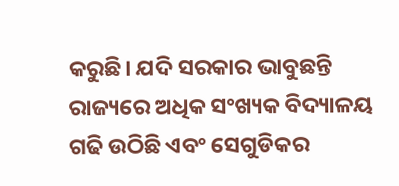କରୁଛି। ଯଦି ସରକାର ଭାବୁଛନ୍ତି ରାଜ୍ୟରେ ଅଧିକ ସଂଖ୍ୟକ ବିଦ୍ୟାଳୟ ଗଢି ଉଠିଛି ଏବଂ ସେଗୁଡିକର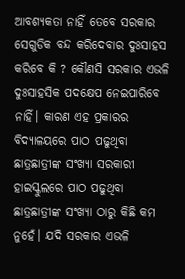ଆବଶ୍ୟକତା ନାହିଁ ତେବେ ସରକାର ସେଗୁଡିକ ବନ୍ଦ କରିଦେବାର ଦୁଃସାହସ କରିବେ କି ? କୌଣସି ସରକାର ଏଭଳି ଦୁଃସାହସିକ ପଦକ୍ଷେପ ନେଇପାରିବେ ନାହିଁ। କାରଣ ଏହ ପ୍ରକାରର ବିଦ୍ୟାଳୟରେ ପାଠ ପଢୁଥିବା ଛାତ୍ରଛାତ୍ରୀଙ୍କ ସଂଖ୍ୟା ସରକାରୀ ହାଇସ୍କୁଲରେ ପାଠ ପଢୁଥିବା ଛାତ୍ରଛାତ୍ରୀଙ୍କ ସଂଖ୍ୟା ଠାରୁ କିଛି କମ ନୁହେଁ। ଯଦି ସରକାର ଏଭଳି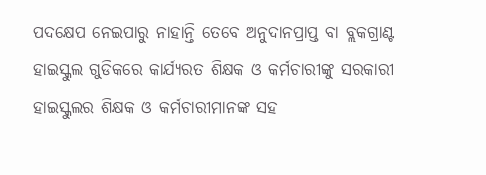ପଦକ୍ଷେପ ନେଇପାରୁ ନାହାନ୍ତି ତେବେ ଅନୁଦାନପ୍ରାପ୍ତ ବା ବ୍ଲକଗ୍ରାଣ୍ଟ ହାଇସ୍କୁଲ ଗୁଡିକରେ କାର୍ଯ୍ୟରତ ଶିକ୍ଷକ ଓ କର୍ମଚାରୀଙ୍କୁ ସରକାରୀ ହାଇସ୍କୁଲର ଶିକ୍ଷକ ଓ କର୍ମଚାରୀମାନଙ୍କ ସହ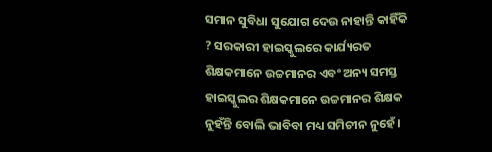ସମାନ ସୁବିଧା ସୁଯୋଗ ଦେଉ ନାହାନ୍ତି କାହିଁକି ? ସରକାରୀ ହାଇସ୍କୁଲରେ କାର୍ଯ୍ୟରତ ଶିକ୍ଷକମାନେ ଉଚ୍ଚମାନର ଏବଂ ଅନ୍ୟ ସମସ୍ତ ହାଇସ୍କୁଲର ଶିକ୍ଷକମାନେ ଉଚ୍ଚମାନର ଶିକ୍ଷକ ନୁହଁନ୍ତି ବୋଲି ଭାବିବା ମଧ୍ୟ ସମିଚୀନ ନୁହେଁ।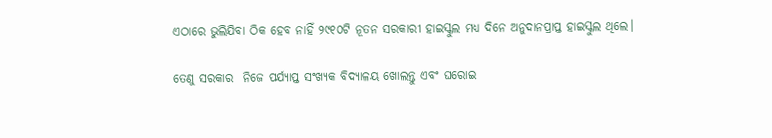ଏଠାରେ ଭୁଲିଯିବା ଠିକ ହେବ ନାହିଁ ୨୯୧୦ଟି ନୂତନ ସରକାରୀ ହାଇସ୍କୁଲ ମଧ୍ୟ ଦିନେ ଅନୁଦାନପ୍ରାପ୍ତ ହାଇସ୍କୁଲ ଥିଲେ।

ତେଣୁ ସରକାର  ନିଜେ ପର୍ଯ୍ୟାପ୍ତ ସଂଖ୍ୟକ ବିଦ୍ୟାଳୟ ଖୋଲନ୍ତୁ ଏବଂ ଘରୋଇ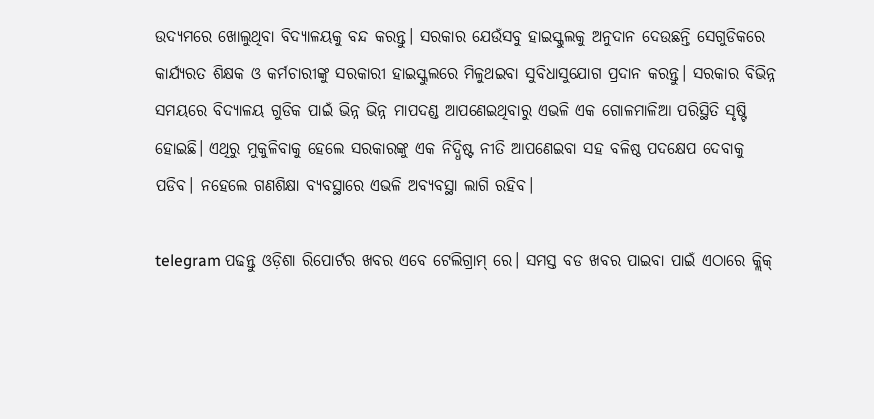ଉଦ୍ୟମରେ ଖୋଲୁଥିବା ବିଦ୍ୟାଳୟକୁ ବନ୍ଦ କରନ୍ତୁ। ସରକାର ଯେଉଁସବୁ ହାଇସ୍କୁଲକୁ ଅନୁଦାନ ଦେଉଛନ୍ତି ସେଗୁଡିକରେ କାର୍ଯ୍ୟରତ ଶିକ୍ଷକ ଓ କର୍ମଚାରୀଙ୍କୁ ସରକାରୀ ହାଇସ୍କୁଲରେ ମିଳୁଥଇବା ସୁବିଧାସୁଯୋଗ ପ୍ରଦାନ କରନ୍ତୁ। ସରକାର ବିଭିନ୍ନ ସମୟରେ ବିଦ୍ୟାଳୟ ଗୁଡିକ ପାଇଁ ଭିନ୍ନ ଭିନ୍ନ ମାପଦଣ୍ଡ ଆପଣେଇଥିବାରୁ ଏଭଳି ଏକ ଗୋଳମାଳିଆ ପରିସ୍ଥିତି ସୃଷ୍ଟି ହୋଇଛି। ଏଥିରୁ ମୁକୁଳିବାକୁ ହେଲେ ସରକାରଙ୍କୁ ଏକ ନିଦ୍ଧିଷ୍ଟ ନୀତି ଆପଣେଇବା ସହ ବଳିଷ୍ଠ ପଦକ୍ଷେପ ଦେବାକୁ ପଡିବ। ନହେଲେ ଗଣଶିକ୍ଷା ବ୍ୟବସ୍ଥାରେ ଏଭଳି ଅବ୍ୟବସ୍ଥା ଲାଗି ରହିବ।

telegram ପଢନ୍ତୁ ଓଡ଼ିଶା ରିପୋର୍ଟର ଖବର ଏବେ ଟେଲିଗ୍ରାମ୍ ରେ। ସମସ୍ତ ବଡ ଖବର ପାଇବା ପାଇଁ ଏଠାରେ କ୍ଲିକ୍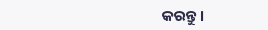କରନ୍ତୁ।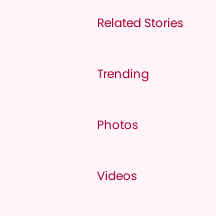Related Stories

Trending

Photos

Videos